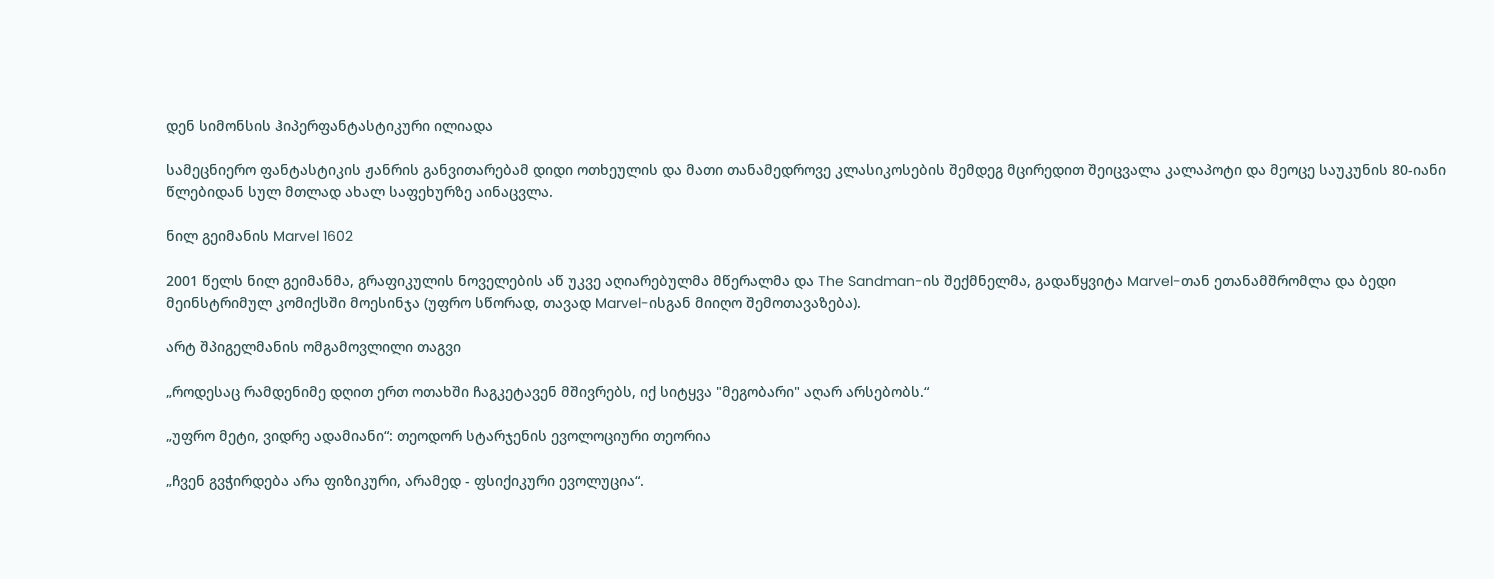დენ სიმონსის ჰიპერფანტასტიკური ილიადა

სამეცნიერო ფანტასტიკის ჟანრის განვითარებამ დიდი ოთხეულის და მათი თანამედროვე კლასიკოსების შემდეგ მცირედით შეიცვალა კალაპოტი და მეოცე საუკუნის 80-იანი წლებიდან სულ მთლად ახალ საფეხურზე აინაცვლა.

ნილ გეიმანის Marvel 1602

2001 წელს ნილ გეიმანმა, გრაფიკულის ნოველების აწ უკვე აღიარებულმა მწერალმა და The Sandman-ის შექმნელმა, გადაწყვიტა Marvel-თან ეთანამშრომლა და ბედი მეინსტრიმულ კომიქსში მოესინჯა (უფრო სწორად, თავად Marvel-ისგან მიიღო შემოთავაზება).

არტ შპიგელმანის ომგამოვლილი თაგვი

„როდესაც რამდენიმე დღით ერთ ოთახში ჩაგკეტავენ მშივრებს, იქ სიტყვა "მეგობარი" აღარ არსებობს.“

„უფრო მეტი, ვიდრე ადამიანი“: თეოდორ სტარჯენის ევოლოციური თეორია

„ჩვენ გვჭირდება არა ფიზიკური, არამედ - ფსიქიკური ევოლუცია“.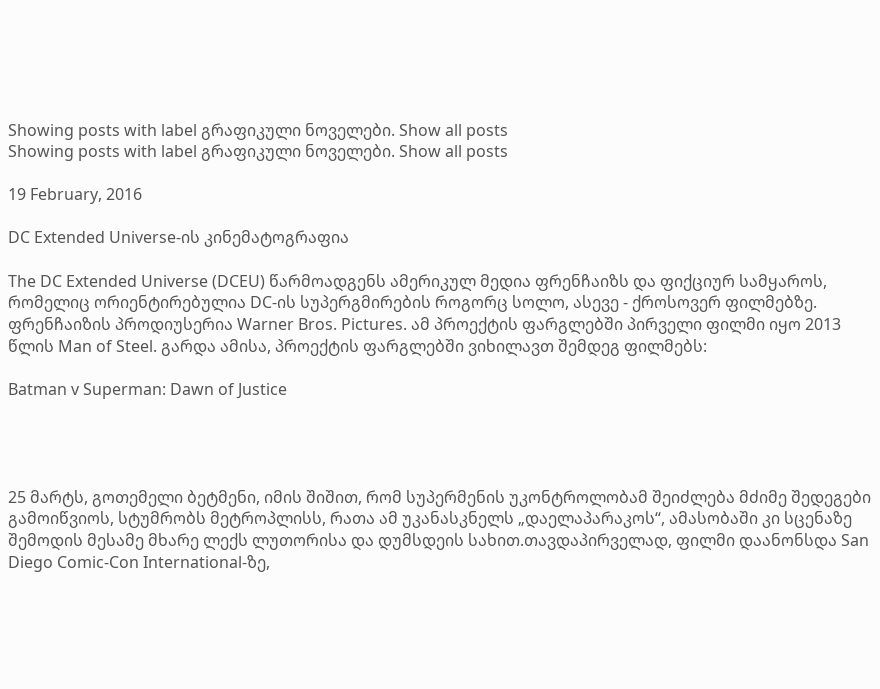Showing posts with label გრაფიკული ნოველები. Show all posts
Showing posts with label გრაფიკული ნოველები. Show all posts

19 February, 2016

DC Extended Universe-ის კინემატოგრაფია

The DC Extended Universe (DCEU) წარმოადგენს ამერიკულ მედია ფრენჩაიზს და ფიქციურ სამყაროს, რომელიც ორიენტირებულია DC-ის სუპერგმირების როგორც სოლო, ასევე - ქროსოვერ ფილმებზე. ფრენჩაიზის პროდიუსერია Warner Bros. Pictures. ამ პროექტის ფარგლებში პირველი ფილმი იყო 2013 წლის Man of Steel. გარდა ამისა, პროექტის ფარგლებში ვიხილავთ შემდეგ ფილმებს:

Batman v Superman: Dawn of Justice




25 მარტს, გოთემელი ბეტმენი, იმის შიშით, რომ სუპერმენის უკონტროლობამ შეიძლება მძიმე შედეგები გამოიწვიოს, სტუმრობს მეტროპლისს, რათა ამ უკანასკნელს „დაელაპარაკოს“, ამასობაში კი სცენაზე შემოდის მესამე მხარე ლექს ლუთორისა და დუმსდეის სახით.თავდაპირველად, ფილმი დაანონსდა San Diego Comic-Con International-ზე,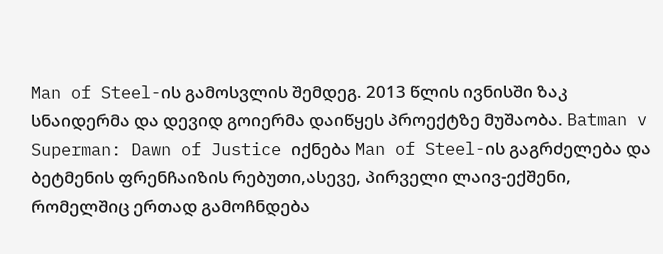Man of Steel-ის გამოსვლის შემდეგ. 2013 წლის ივნისში ზაკ სნაიდერმა და დევიდ გოიერმა დაიწყეს პროექტზე მუშაობა. Batman v Superman: Dawn of Justice იქნება Man of Steel-ის გაგრძელება და ბეტმენის ფრენჩაიზის რებუთი,ასევე, პირველი ლაივ-ექშენი, რომელშიც ერთად გამოჩნდება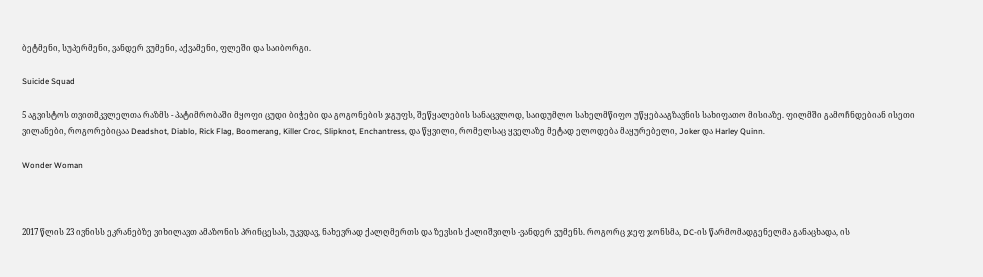ბეტმენი, სუპერმენი, ვანდერ ვუმენი, აქვამენი, ფლეში და საიბორგი.

Suicide Squad

5 აგვისტოს თვითმკვლელთა რაზმს - პატიმრობაში მყოფი ცუდი ბიჭები და გოგონების ჯგუფს, შეწყალების სანაცვლოდ, საიდუმლო სახელმწიფო უწყებააგზავნის სახიფათო მისიაზე. ფილმში გამოჩნდებიან ისეთი ვილანები, როგორებიცაა Deadshot, Diablo, Rick Flag, Boomerang, Killer Croc, Slipknot, Enchantress, და წყვილი, რომელსაც ყველაზე მეტად ელოდება მაყურებელი, Joker და Harley Quinn.

Wonder Woman



2017 წლის 23 ივნისს ეკრანებზე ვიხილავთ ამაზონის პრინცესას, უკვდავ, ნახევრად ქალღმერთს და ზევსის ქალიშვილს -ვანდერ ვუმენს. როგორც ჯეფ ჯონსმა, DC-ის წარმომადგენელმა განაცხადა, ის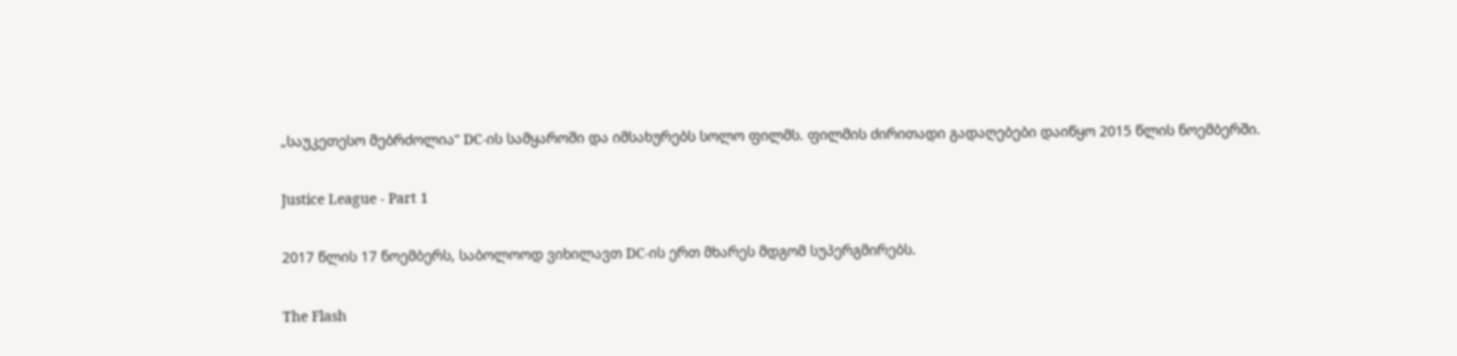„საუკეთესო მებრძოლია“ DC-ის სამყაროში და იმსახურებს სოლო ფილმს. ფილმის ძირითადი გადაღებები დაიწყო 2015 წლის ნოემბერში.

Justice League - Part 1

2017 წლის 17 ნოემბერს, საბოლოოდ ვიხილავთ DC-ის ერთ მხარეს მდგომ სუპერგმირებს.

The Flash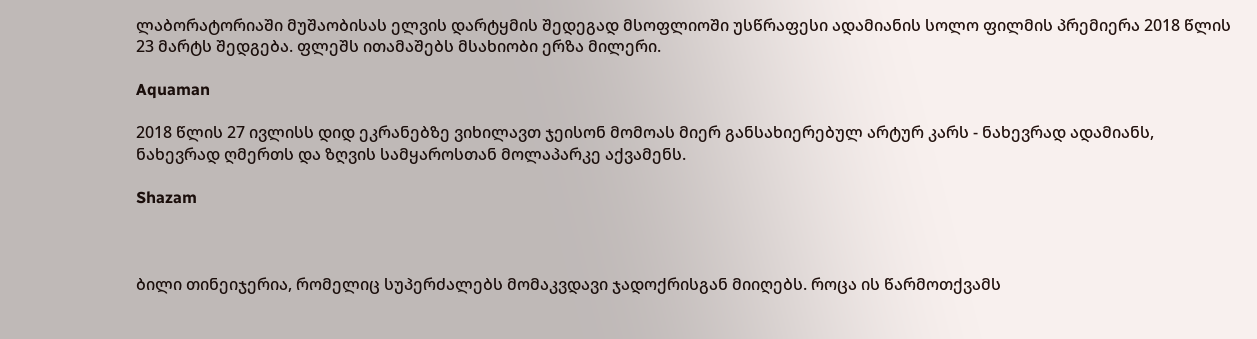ლაბორატორიაში მუშაობისას ელვის დარტყმის შედეგად მსოფლიოში უსწრაფესი ადამიანის სოლო ფილმის პრემიერა 2018 წლის 23 მარტს შედგება. ფლეშს ითამაშებს მსახიობი ერზა მილერი.

Aquaman

2018 წლის 27 ივლისს დიდ ეკრანებზე ვიხილავთ ჯეისონ მომოას მიერ განსახიერებულ არტურ კარს - ნახევრად ადამიანს, ნახევრად ღმერთს და ზღვის სამყაროსთან მოლაპარკე აქვამენს.

Shazam



ბილი თინეიჯერია, რომელიც სუპერძალებს მომაკვდავი ჯადოქრისგან მიიღებს. როცა ის წარმოთქვამს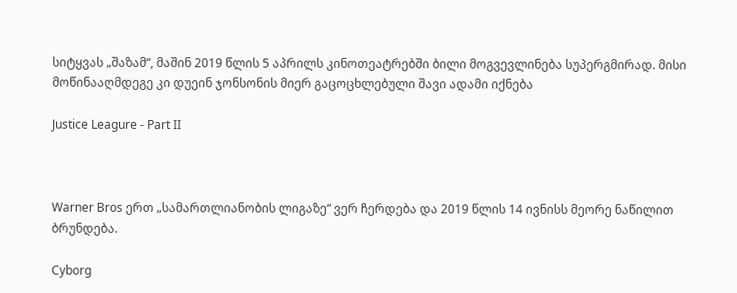სიტყვას „შაზამ“, მაშინ 2019 წლის 5 აპრილს კინოთეატრებში ბილი მოგვევლინება სუპერგმირად. მისი მოწინააღმდეგე კი დუეინ ჯონსონის მიერ გაცოცხლებული შავი ადამი იქნება

Justice Leagure - Part II



Warner Bros ერთ „სამართლიანობის ლიგაზე“ ვერ ჩერდება და 2019 წლის 14 ივნისს მეორე ნაწილით ბრუნდება.

Cyborg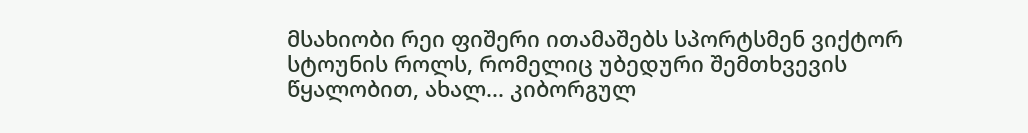მსახიობი რეი ფიშერი ითამაშებს სპორტსმენ ვიქტორ სტოუნის როლს, რომელიც უბედური შემთხვევის წყალობით, ახალ... კიბორგულ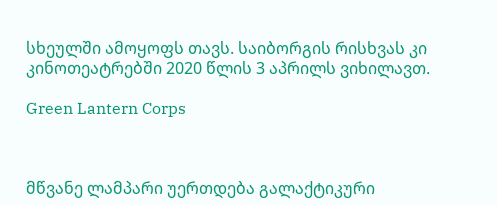სხეულში ამოყოფს თავს. საიბორგის რისხვას კი კინოთეატრებში 2020 წლის 3 აპრილს ვიხილავთ.

Green Lantern Corps



მწვანე ლამპარი უერთდება გალაქტიკური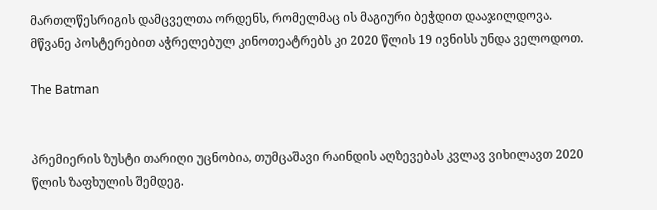მართლწესრიგის დამცველთა ორდენს, რომელმაც ის მაგიური ბეჭდით დააჯილდოვა. მწვანე პოსტერებით აჭრელებულ კინოთეატრებს კი 2020 წლის 19 ივნისს უნდა ველოდოთ.

The Batman


პრემიერის ზუსტი თარიღი უცნობია, თუმცაშავი რაინდის აღზევებას კვლავ ვიხილავთ 2020 წლის ზაფხულის შემდეგ.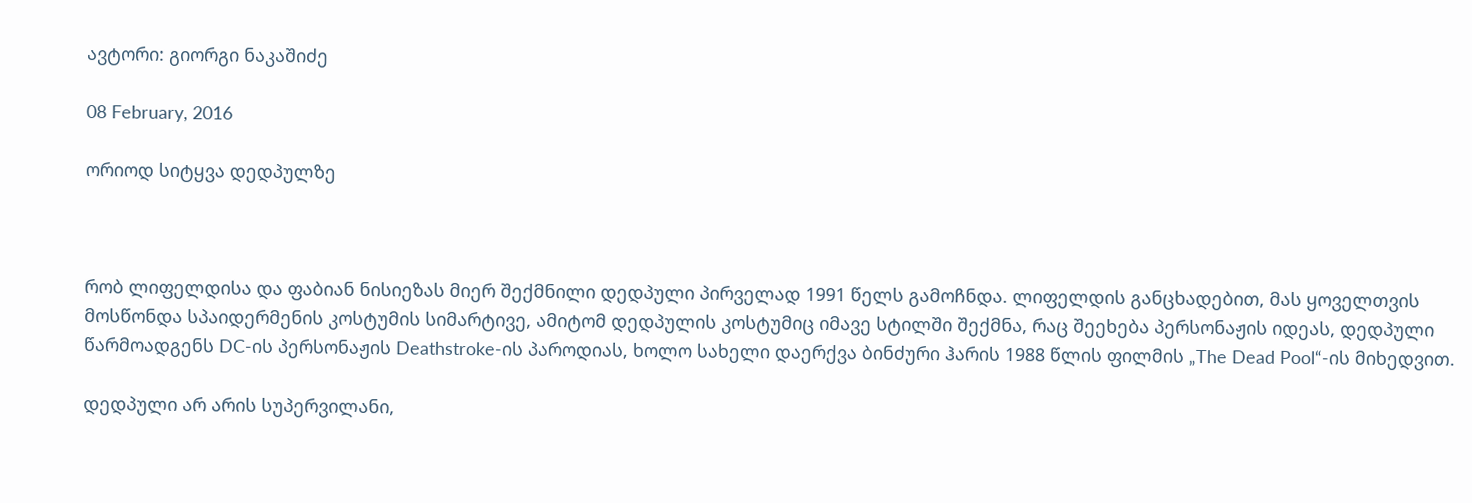ავტორი: გიორგი ნაკაშიძე

08 February, 2016

ორიოდ სიტყვა დედპულზე



რობ ლიფელდისა და ფაბიან ნისიეზას მიერ შექმნილი დედპული პირველად 1991 წელს გამოჩნდა. ლიფელდის განცხადებით, მას ყოველთვის მოსწონდა სპაიდერმენის კოსტუმის სიმარტივე, ამიტომ დედპულის კოსტუმიც იმავე სტილში შექმნა, რაც შეეხება პერსონაჟის იდეას, დედპული წარმოადგენს DC-ის პერსონაჟის Deathstroke-ის პაროდიას, ხოლო სახელი დაერქვა ბინძური ჰარის 1988 წლის ფილმის „The Dead Pool“-ის მიხედვით.

დედპული არ არის სუპერვილანი,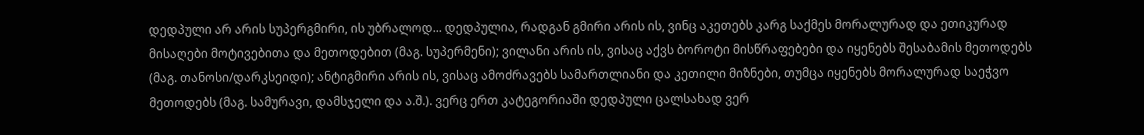დედპული არ არის სუპერგმირი, ის უბრალოდ... დედპულია, რადგან გმირი არის ის, ვინც აკეთებს კარგ საქმეს მორალურად და ეთიკურად მისაღები მოტივებითა და მეთოდებით (მაგ. სუპერმენი); ვილანი არის ის, ვისაც აქვს ბოროტი მისწრაფებები და იყენებს შესაბამის მეთოდებს (მაგ. თანოსი/დარკსეიდი); ანტიგმირი არის ის, ვისაც ამოძრავებს სამართლიანი და კეთილი მიზნები, თუმცა იყენებს მორალურად საეჭვო მეთოდებს (მაგ. სამურავი, დამსჯელი და ა.შ.). ვერც ერთ კატეგორიაში დედპული ცალსახად ვერ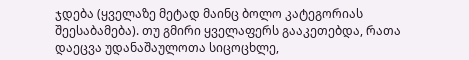ჯდება (ყველაზე მეტად მაინც ბოლო კატეგორიას შეესაბამება). თუ გმირი ყველაფერს გააკეთებდა, რათა დაეცვა უდანაშაულოთა სიცოცხლე,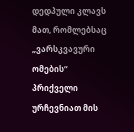დედპული კლავს მათ, რომლებსაც „ვარსკვავური ომების“ პრიქველი ურჩევნიათ მის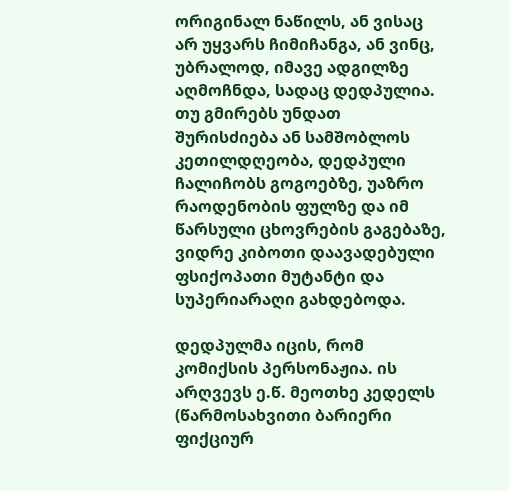ორიგინალ ნაწილს, ან ვისაც არ უყვარს ჩიმიჩანგა, ან ვინც, უბრალოდ, იმავე ადგილზე აღმოჩნდა, სადაც დედპულია. თუ გმირებს უნდათ შურისძიება ან სამშობლოს კეთილდღეობა, დედპული ჩალიჩობს გოგოებზე, უაზრო რაოდენობის ფულზე და იმ წარსული ცხოვრების გაგებაზე, ვიდრე კიბოთი დაავადებული ფსიქოპათი მუტანტი და სუპერიარაღი გახდებოდა.

დედპულმა იცის, რომ კომიქსის პერსონაჟია. ის არღვევს ე.წ. მეოთხე კედელს (წარმოსახვითი ბარიერი ფიქციურ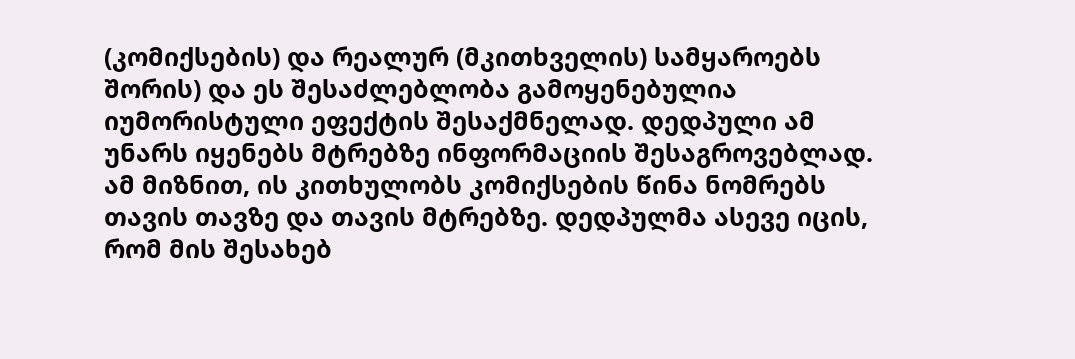(კომიქსების) და რეალურ (მკითხველის) სამყაროებს შორის) და ეს შესაძლებლობა გამოყენებულია იუმორისტული ეფექტის შესაქმნელად. დედპული ამ უნარს იყენებს მტრებზე ინფორმაციის შესაგროვებლად. ამ მიზნით, ის კითხულობს კომიქსების წინა ნომრებს თავის თავზე და თავის მტრებზე. დედპულმა ასევე იცის, რომ მის შესახებ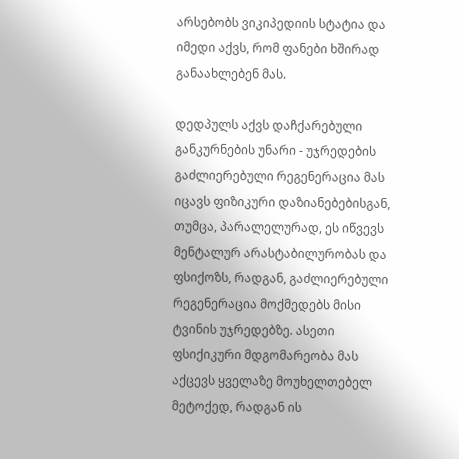არსებობს ვიკიპედიის სტატია და იმედი აქვს, რომ ფანები ხშირად განაახლებენ მას.

დედპულს აქვს დაჩქარებული განკურნების უნარი - უჯრედების გაძლიერებული რეგენერაცია მას იცავს ფიზიკური დაზიანებებისგან, თუმცა, პარალელურად, ეს იწვევს მენტალურ არასტაბილურობას და ფსიქოზს, რადგან, გაძლიერებული რეგენერაცია მოქმედებს მისი ტვინის უჯრედებზე. ასეთი ფსიქიკური მდგომარეობა მას აქცევს ყველაზე მოუხელთებელ მეტოქედ, რადგან ის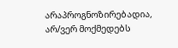არაპროგნოზირებადია, არ/ვერ მოქმედებს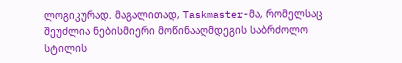ლოგიკურად. მაგალითად, Taskmaster-მა, რომელსაც შეუძლია ნებისმიერი მოწინააღმდეგის საბრძოლო სტილის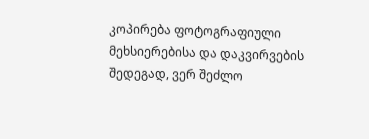კოპირება ფოტოგრაფიული მეხსიერებისა და დაკვირვების შედეგად, ვერ შეძლო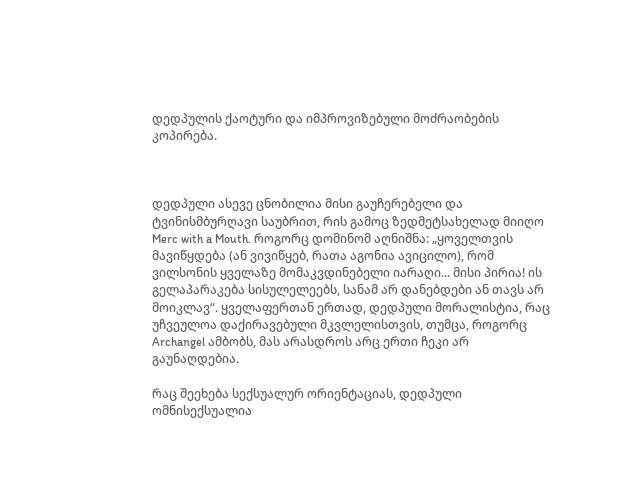დედპულის ქაოტური და იმპროვიზებული მოძრაობების კოპირება.



დედპული ასევე ცნობილია მისი გაუჩერებელი და ტვინისმბურღავი საუბრით, რის გამოც ზედმეტსახელად მიიღო Merc with a Mouth. როგორც დომინომ აღნიშნა: „ყოველთვის მავიწყდება (ან ვივიწყებ, რათა აგონია ავიცილო), რომ ვილსონის ყველაზე მომაკვდინებელი იარაღი... მისი პირია! ის გელაპარაკება სისულელეებს, სანამ არ დანებდები ან თავს არ მოიკლავ“. ყველაფერთან ერთად, დედპული მორალისტია, რაც უჩვეულოა დაქირავებული მკვლელისთვის, თუმცა, როგორც Archangel ამბობს, მას არასდროს არც ერთი ჩეკი არ გაუნაღდებია.

რაც შეეხება სექსუალურ ორიენტაციას, დედპული ომნისექსუალია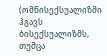(ომნისექსუალიზმი ჰგავს ბისექსუალიზმს, თუმცა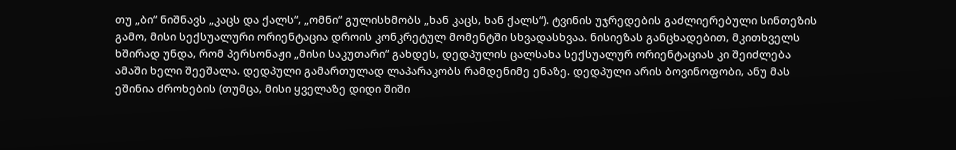თუ „ბი“ ნიშნავს „კაცს და ქალს“, „ომნი“ გულისხმობს „ხან კაცს, ხან ქალს“). ტვინის უჯრედების გაძლიერებული სინთეზის გამო, მისი სექსუალური ორიენტაცია დროის კონკრეტულ მომენტში სხვადასხვაა. ნისიეზას განცხადებით, მკითხველს ხშირად უნდა, რომ პერსონაჟი „მისი საკუთარი“ გახდეს, დედპულის ცალსახა სექსუალურ ორიენტაციას კი შეიძლება ამაში ხელი შეეშალა. დედპული გამართულად ლაპარაკობს რამდენიმე ენაზე. დედპული არის ბოვინოფობი, ანუ მას ეშინია ძროხების (თუმცა, მისი ყველაზე დიდი შიში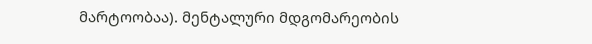მარტოობაა). მენტალური მდგომარეობის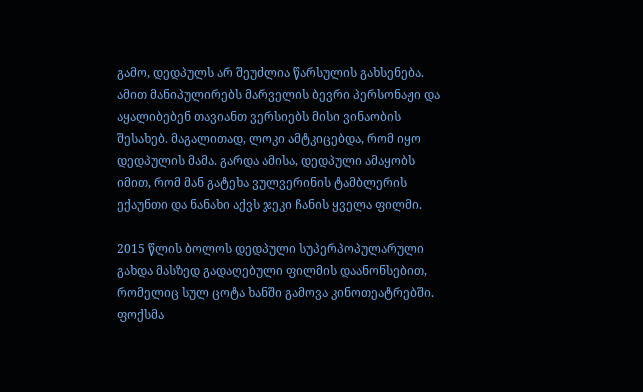გამო, დედპულს არ შეუძლია წარსულის გახსენება. ამით მანიპულირებს მარველის ბევრი პერსონაჟი და აყალიბებენ თავიანთ ვერსიებს მისი ვინაობის შესახებ. მაგალითად, ლოკი ამტკიცებდა, რომ იყო დედპულის მამა. გარდა ამისა, დედპული ამაყობს იმით, რომ მან გატეხა ვულვერინის ტამბლერის ექაუნთი და ნანახი აქვს ჯეკი ჩანის ყველა ფილმი.

2015 წლის ბოლოს დედპული სუპერპოპულარული გახდა მასზედ გადაღებული ფილმის დაანონსებით, რომელიც სულ ცოტა ხანში გამოვა კინოთეატრებში. ფოქსმა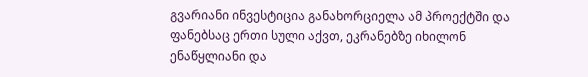გვარიანი ინვესტიცია განახორციელა ამ პროექტში და ფანებსაც ერთი სული აქვთ, ეკრანებზე იხილონ ენაწყლიანი და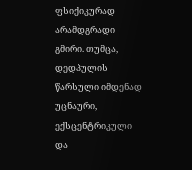ფსიქიკურად არამდგრადი გმირი. თუმცა, დედპულის წარსული იმდენად უცნაური, ექსცენტრიკული და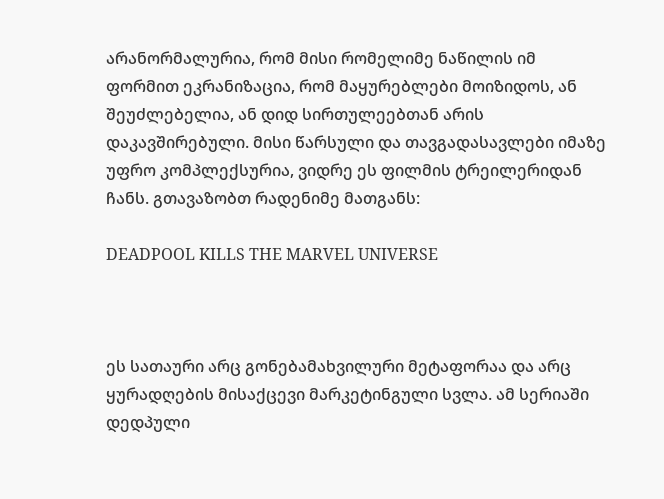არანორმალურია, რომ მისი რომელიმე ნაწილის იმ ფორმით ეკრანიზაცია, რომ მაყურებლები მოიზიდოს, ან შეუძლებელია, ან დიდ სირთულეებთან არის დაკავშირებული. მისი წარსული და თავგადასავლები იმაზე უფრო კომპლექსურია, ვიდრე ეს ფილმის ტრეილერიდან ჩანს. გთავაზობთ რადენიმე მათგანს:

DEADPOOL KILLS THE MARVEL UNIVERSE



ეს სათაური არც გონებამახვილური მეტაფორაა და არც ყურადღების მისაქცევი მარკეტინგული სვლა. ამ სერიაში დედპული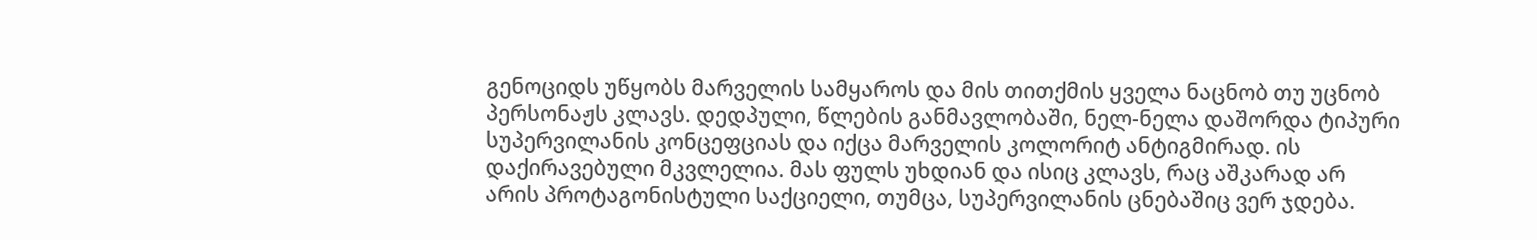გენოციდს უწყობს მარველის სამყაროს და მის თითქმის ყველა ნაცნობ თუ უცნობ პერსონაჟს კლავს. დედპული, წლების განმავლობაში, ნელ-ნელა დაშორდა ტიპური სუპერვილანის კონცეფციას და იქცა მარველის კოლორიტ ანტიგმირად. ის დაქირავებული მკვლელია. მას ფულს უხდიან და ისიც კლავს, რაც აშკარად არ არის პროტაგონისტული საქციელი, თუმცა, სუპერვილანის ცნებაშიც ვერ ჯდება.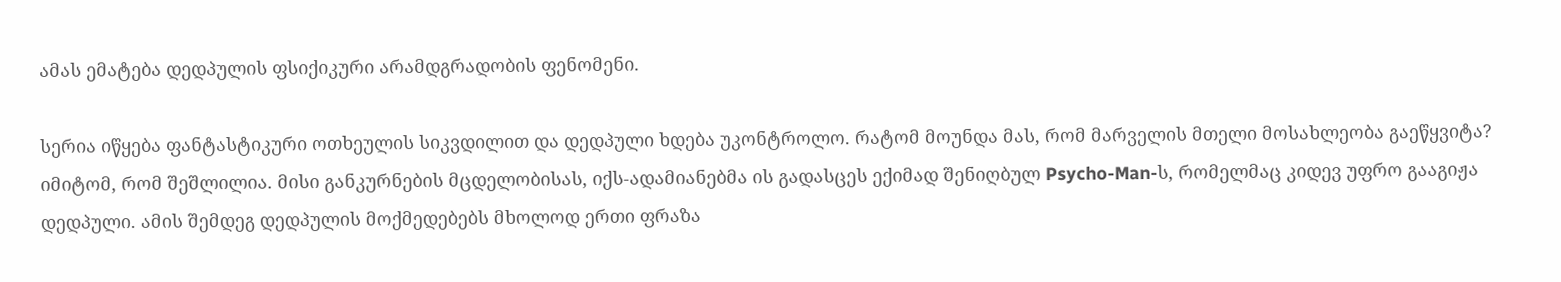ამას ემატება დედპულის ფსიქიკური არამდგრადობის ფენომენი.

სერია იწყება ფანტასტიკური ოთხეულის სიკვდილით და დედპული ხდება უკონტროლო. რატომ მოუნდა მას, რომ მარველის მთელი მოსახლეობა გაეწყვიტა? იმიტომ, რომ შეშლილია. მისი განკურნების მცდელობისას, იქს-ადამიანებმა ის გადასცეს ექიმად შენიღბულ Psycho-Man-ს, რომელმაც კიდევ უფრო გააგიჟა დედპული. ამის შემდეგ დედპულის მოქმედებებს მხოლოდ ერთი ფრაზა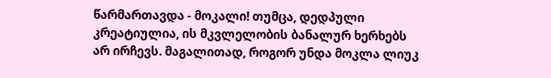წარმართავდა - მოკალი! თუმცა, დედპული კრეატიულია, ის მკვლელობის ბანალურ ხერხებს არ ირჩევს. მაგალითად, როგორ უნდა მოკლა ლიუკ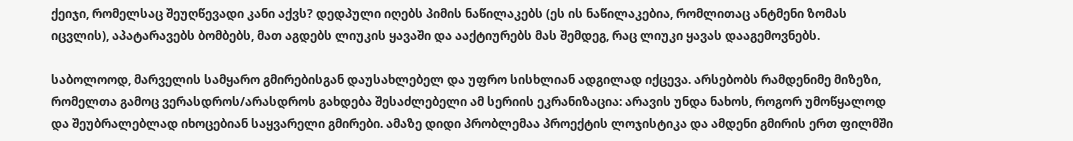ქეიჯი, რომელსაც შეუღწევადი კანი აქვს? დედპული იღებს პიმის ნაწილაკებს (ეს ის ნაწილაკებია, რომლითაც ანტმენი ზომას იცვლის), აპატარავებს ბომბებს, მათ აგდებს ლიუკის ყავაში და ააქტიურებს მას შემდეგ, რაც ლიუკი ყავას დააგემოვნებს.

საბოლოოდ, მარველის სამყარო გმირებისგან დაუსახლებელ და უფრო სისხლიან ადგილად იქცევა. არსებობს რამდენიმე მიზეზი, რომელთა გამოც ვერასდროს/არასდროს გახდება შესაძლებელი ამ სერიის ეკრანიზაცია: არავის უნდა ნახოს, როგორ უმოწყალოდ და შეუბრალებლად იხოცებიან საყვარელი გმირები. ამაზე დიდი პრობლემაა პროექტის ლოჯისტიკა და ამდენი გმირის ერთ ფილმში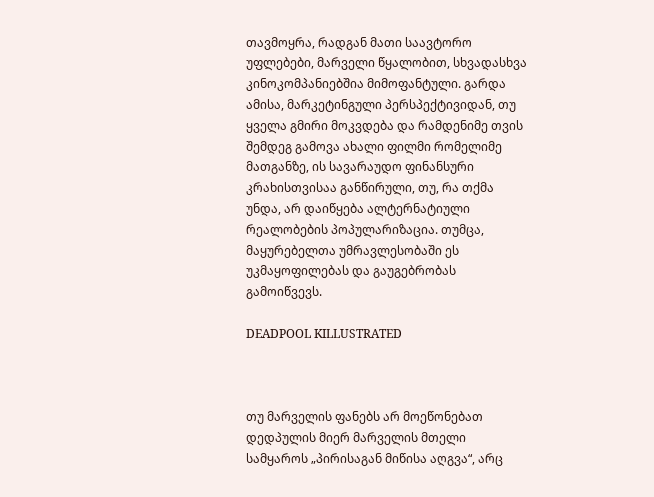თავმოყრა, რადგან მათი საავტორო უფლებები, მარველი წყალობით, სხვადასხვა კინოკომპანიებშია მიმოფანტული. გარდა ამისა, მარკეტინგული პერსპექტივიდან, თუ ყველა გმირი მოკვდება და რამდენიმე თვის შემდეგ გამოვა ახალი ფილმი რომელიმე მათგანზე, ის სავარაუდო ფინანსური კრახისთვისაა განწირული, თუ, რა თქმა უნდა, არ დაიწყება ალტერნატიული რეალობების პოპულარიზაცია. თუმცა, მაყურებელთა უმრავლესობაში ეს უკმაყოფილებას და გაუგებრობას გამოიწვევს.

DEADPOOL KILLUSTRATED



თუ მარველის ფანებს არ მოეწონებათ დედპულის მიერ მარველის მთელი სამყაროს „პირისაგან მიწისა აღგვა“, არც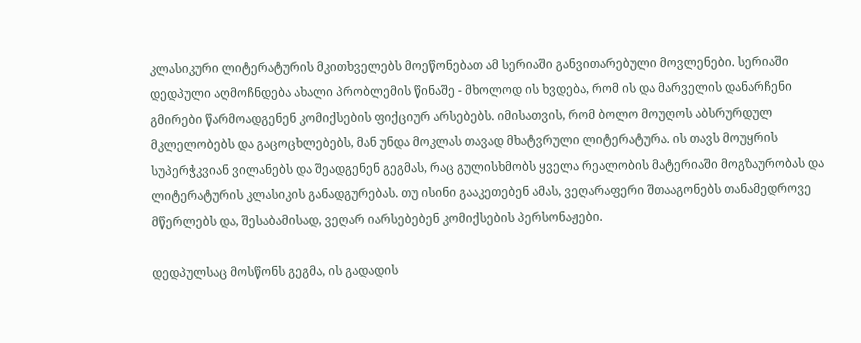კლასიკური ლიტერატურის მკითხველებს მოეწონებათ ამ სერიაში განვითარებული მოვლენები. სერიაში დედპული აღმოჩნდება ახალი პრობლემის წინაშე - მხოლოდ ის ხვდება, რომ ის და მარველის დანარჩენი გმირები წარმოადგენენ კომიქსების ფიქციურ არსებებს. იმისათვის, რომ ბოლო მოუღოს აბსრურდულ მკლელობებს და გაცოცხლებებს, მან უნდა მოკლას თავად მხატვრული ლიტერატურა. ის თავს მოუყრის სუპერჭკვიან ვილანებს და შეადგენენ გეგმას, რაც გულისხმობს ყველა რეალობის მატერიაში მოგზაურობას და ლიტერატურის კლასიკის განადგურებას. თუ ისინი გააკეთებენ ამას, ვეღარაფერი შთააგონებს თანამედროვე მწერლებს და, შესაბამისად, ვეღარ იარსებებენ კომიქსების პერსონაჟები.

დედპულსაც მოსწონს გეგმა, ის გადადის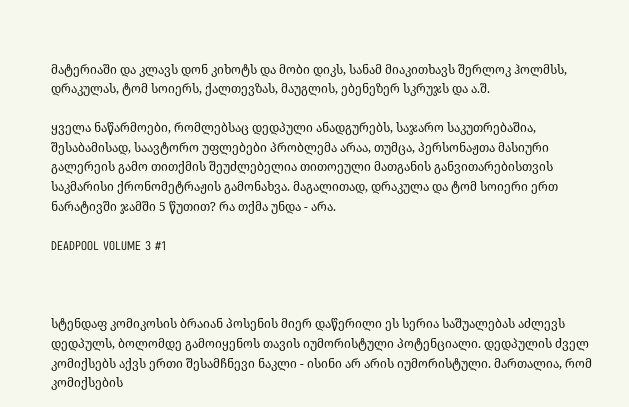მატერიაში და კლავს დონ კიხოტს და მობი დიკს, სანამ მიაკითხავს შერლოკ ჰოლმსს, დრაკულას, ტომ სოიერს, ქალთევზას, მაუგლის, ებენეზერ სკრუჯს და ა.შ.

ყველა ნაწარმოები, რომლებსაც დედპული ანადგურებს, საჯარო საკუთრებაშია, შესაბამისად, საავტორო უფლებები პრობლემა არაა, თუმცა, პერსონაჟთა მასიური გალერეის გამო თითქმის შეუძლებელია თითოეული მათგანის განვითარებისთვის საკმარისი ქრონომეტრაჟის გამონახვა. მაგალითად, დრაკულა და ტომ სოიერი ერთ ნარატივში ჯამში 5 წუთით? რა თქმა უნდა - არა.

DEADPOOL VOLUME 3 #1



სტენდაფ კომიკოსის ბრაიან პოსენის მიერ დაწერილი ეს სერია საშუალებას აძლევს დედპულს, ბოლომდე გამოიყენოს თავის იუმორისტული პოტენციალი. დედპულის ძველ კომიქსებს აქვს ერთი შესამჩნევი ნაკლი - ისინი არ არის იუმორისტული. მართალია, რომ კომიქსების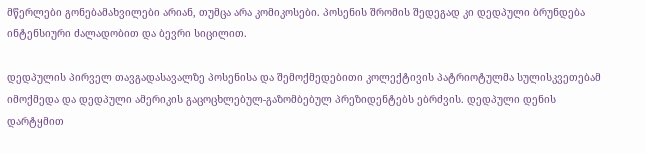მწერლები გონებამახვილები არიან, თუმცა არა კომიკოსები. პოსენის შრომის შედეგად კი დედპული ბრუნდება ინტენსიური ძალადობით და ბევრი სიცილით.

დედპულის პირველ თავგადასავალზე პოსენისა და შემოქმედებითი კოლექტივის პატრიოტულმა სულისკვეთებამ იმოქმედა და დედპული ამერიკის გაცოცხლებულ-გაზომბებულ პრეზიდენტებს ებრძვის. დედპული დენის დარტყმით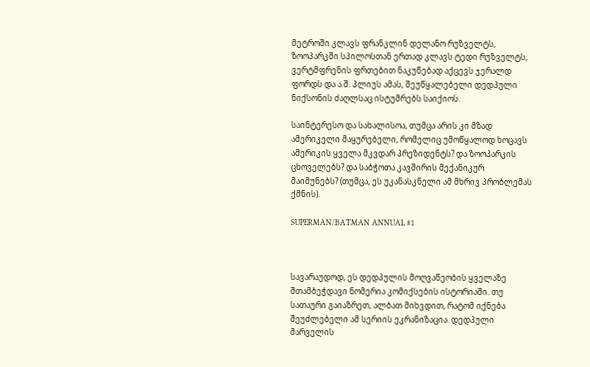მეტროში კლავს ფრანკლინ დელანო რუზველტს, ზოოპარკში სპილოსთან ერთად კლავს ტედი რუზველტს, ვერტმფრენის ფრთებით ნაკუწებად აქცევს ჯერალდ ფორდს და ა.შ. პლიუს ამას, შეუწყალებელი დედპული ნიქსონის ძაღლსაც ისტუმრებს საიქიოს.

საინტერესო და სახალისოა, თუმცა არის კი მზად ამერიკელი მაყურებელი, რომელიც უმოწყალოდ ხოცავს ამერიკის ყველა მკვდარ პრეზიდენტს? და ზოოპარკის ცხოველებს? და საბჭოთა კავშირის მექანიკურ მაიმუნებს? (თუმცა, ეს უკანასკნელი ამ მხრივ პრობლემას ქმნის).

SUPERMAN/BATMAN ANNUAL #1



სავარაუდოდ, ეს დედპულის მოღვაწეობის ყველაზე შთამბეჭდავი ნომერია კომიქსების ისტორიაში. თუ სათაური გაიაზრეთ, ალბათ მიხვდით, რატომ იქნება შეუძლებელი ამ სერიის ეკრანიზაცია. დედპული მარველის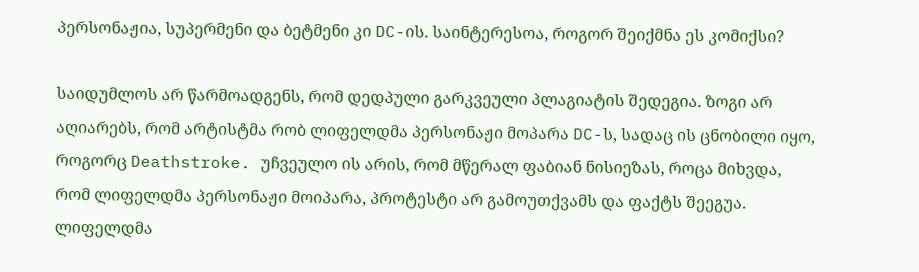პერსონაჟია, სუპერმენი და ბეტმენი კი DC-ის. საინტერესოა, როგორ შეიქმნა ეს კომიქსი?

საიდუმლოს არ წარმოადგენს, რომ დედპული გარკვეული პლაგიატის შედეგია. ზოგი არ აღიარებს, რომ არტისტმა რობ ლიფელდმა პერსონაჟი მოპარა DC-ს, სადაც ის ცნობილი იყო, როგორც Deathstroke. უჩვეულო ის არის, რომ მწერალ ფაბიან ნისიეზას, როცა მიხვდა, რომ ლიფელდმა პერსონაჟი მოიპარა, პროტესტი არ გამოუთქვამს და ფაქტს შეეგუა. ლიფელდმა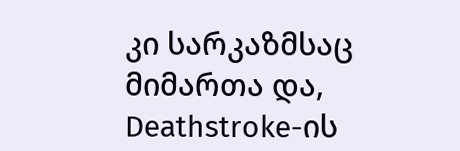კი სარკაზმსაც მიმართა და, Deathstroke-ის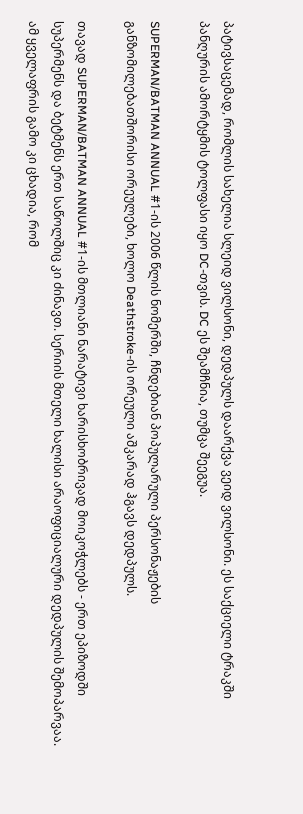პატივსაცემად, რომლის სახელია სლეიდ ვილსონი, დედპულს დაარქვა ვეიდ ვილსონი. ეს საქციელი ტრაკში პანღურის ამორტყმის ტოლფასი იყო DC-თვის. DC ეს შეამჩნია, თუმცა შეეგუა.

SUPERMAN/BATMAN ANNUAL #1-ის 2006 წლის ნომერში, ჩნდებიან პოპულარული პერსონაჟების განზომილებათშორისი ორეულები, ხოლო Deathstroke-ის ორეული აშკარად ჰგავს დედპულს.

თავად SUPERMAN/BATMAN ANNUAL #1-ის მთლიანი ნარატივი ხარისხობრივად მოიკოჭლებს - ერთ ეპიზოდში სუპერმენს და ბეტმენს ერთ საწოლშიც კი ძინავთ. სერიის მთელი ხალისი არაოფიციალური დედპულის შემოპარვაა. ამ ყველაფრის გამო კი ცხადია, რომ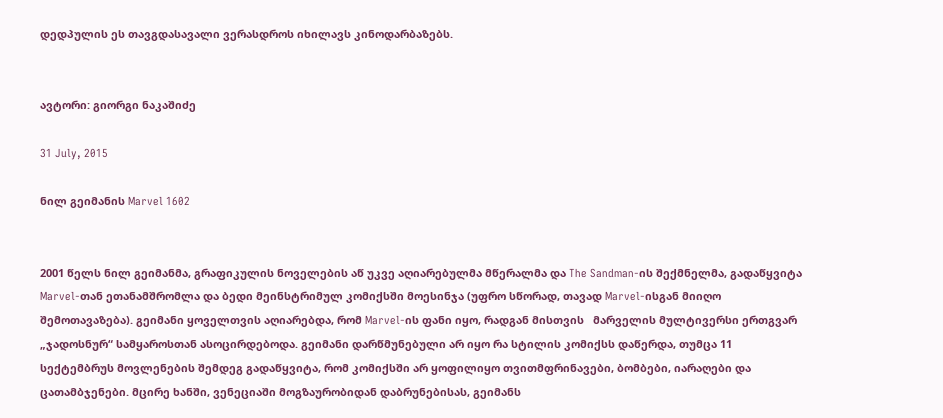დედპულის ეს თავგდასავალი ვერასდროს იხილავს კინოდარბაზებს.


ავტორი: გიორგი ნაკაშიძე

31 July, 2015

ნილ გეიმანის Marvel 1602


2001 წელს ნილ გეიმანმა, გრაფიკულის ნოველების აწ უკვე აღიარებულმა მწერალმა და The Sandman-ის შექმნელმა, გადაწყვიტა Marvel-თან ეთანამშრომლა და ბედი მეინსტრიმულ კომიქსში მოესინჯა (უფრო სწორად, თავად Marvel-ისგან მიიღო შემოთავაზება). გეიმანი ყოველთვის აღიარებდა, რომ Marvel-ის ფანი იყო, რადგან მისთვის   მარველის მულტივერსი ერთგვარ „ჯადოსნურ“ სამყაროსთან ასოცირდებოდა. გეიმანი დარწმუნებული არ იყო რა სტილის კომიქსს დაწერდა, თუმცა 11 სექტემბრუს მოვლენების შემდეგ გადაწყვიტა, რომ კომიქსში არ ყოფილიყო თვითმფრინავები, ბომბები, იარაღები და ცათამბჯენები. მცირე ხანში, ვენეციაში მოგზაურობიდან დაბრუნებისას, გეიმანს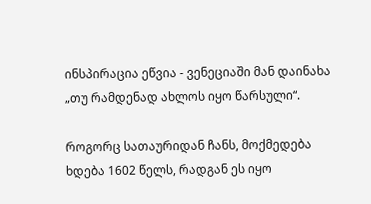ინსპირაცია ეწვია - ვენეციაში მან დაინახა „თუ რამდენად ახლოს იყო წარსული“.

როგორც სათაურიდან ჩანს, მოქმედება ხდება 1602 წელს, რადგან ეს იყო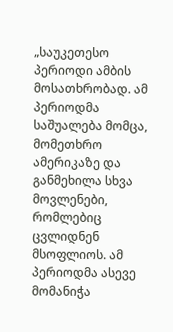„საუკეთესო პერიოდი ამბის მოსათხრობად. ამ პერიოდმა საშუალება მომცა, მომეთხრო ამერიკაზე და განმეხილა სხვა მოვლენები, რომლებიც ცვლიდნენ მსოფლიოს. ამ პერიოდმა ასევე მომანიჭა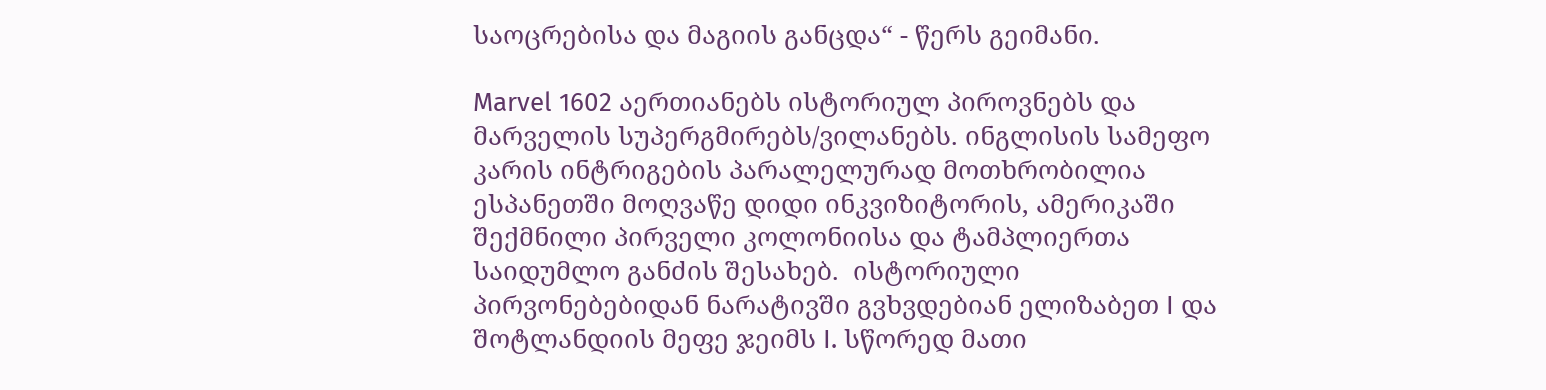საოცრებისა და მაგიის განცდა“ - წერს გეიმანი.

Marvel 1602 აერთიანებს ისტორიულ პიროვნებს და მარველის სუპერგმირებს/ვილანებს. ინგლისის სამეფო კარის ინტრიგების პარალელურად მოთხრობილია ესპანეთში მოღვაწე დიდი ინკვიზიტორის, ამერიკაში შექმნილი პირველი კოლონიისა და ტამპლიერთა საიდუმლო განძის შესახებ.  ისტორიული პირვონებებიდან ნარატივში გვხვდებიან ელიზაბეთ I და შოტლანდიის მეფე ჯეიმს I. სწორედ მათი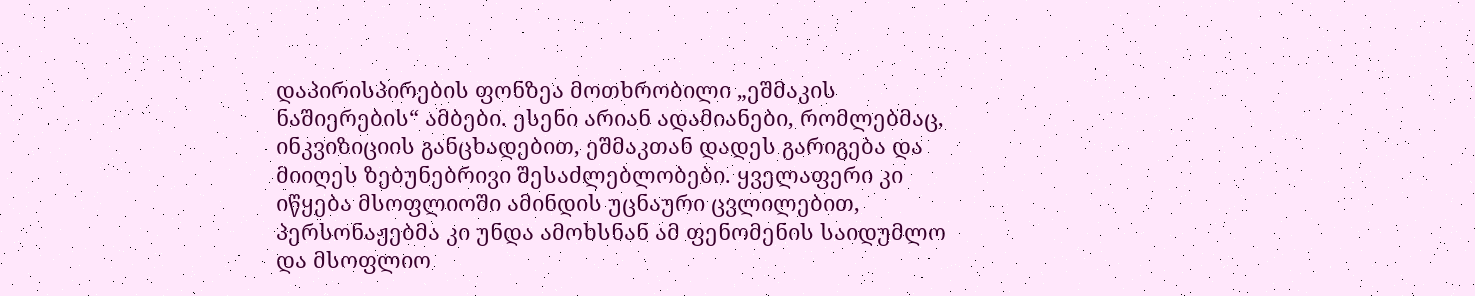დაპირისპირების ფონზეა მოთხრობილი „ეშმაკის ნაშიერების“ ამბები. ესენი არიან ადამიანები, რომლებმაც, ინკვიზიციის განცხადებით, ეშმაკთან დადეს გარიგება და მიიღეს ზებუნებრივი შესაძლებლობები. ყველაფერი კი იწყება მსოფლიოში ამინდის უცნაური ცვლილებით, პერსონაჟებმა კი უნდა ამოხსნან ამ ფენომენის საიდუმლო და მსოფლიო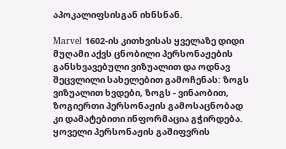აპოკალიფსისგან იხნსნან.

Marvel 1602-ის კითხვისას ყველაზე დიდი მუღამი აქვს ცნობილი პერსონაჟების განსხვავებული ვიზუალით და ოდნავ შეცვლილი სახელებით გამოჩენას: ზოგს ვიზუალით ხვდები, ზოგს - ვინაობით, ზოგიერთი პერსონაჟის გამოსაცნობად კი დამატებითი ინფორმაცია გჭირდება. ყოველი პერსონაჟის გაშიფვრის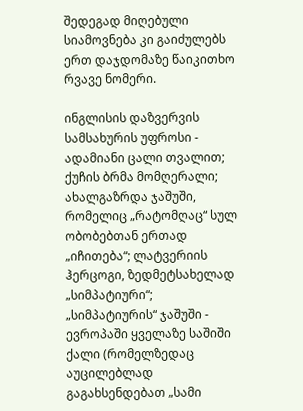შედეგად მიღებული სიამოვნება კი გაიძულებს ერთ დაჯდომაზე წაიკითხო რვავე ნომერი.

ინგლისის დაზვერვის სამსახურის უფროსი - ადამიანი ცალი თვალით; ქუჩის ბრმა მომღერალი; ახალგაზრდა ჯაშუში, რომელიც „რატომღაც“ სულ ობობებთან ერთად „იჩითება“; ლატვერიის ჰერცოგი, ზედმეტსახელად „სიმპატიური“; „სიმპატიურის“ ჯაშუში - ევროპაში ყველაზე საშიში ქალი (რომელზედაც აუცილებლად გაგახსენდებათ „სამი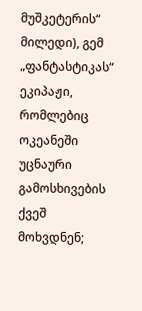მუშკეტერის“ მილედი), გემ „ფანტასტიკას“ ეკიპაჟი, რომლებიც ოკეანეში უცნაური გამოსხივების ქვეშ მოხვდნენ;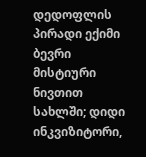დედოფლის პირადი ექიმი ბევრი მისტიური ნივთით სახლში; დიდი ინკვიზიტორი,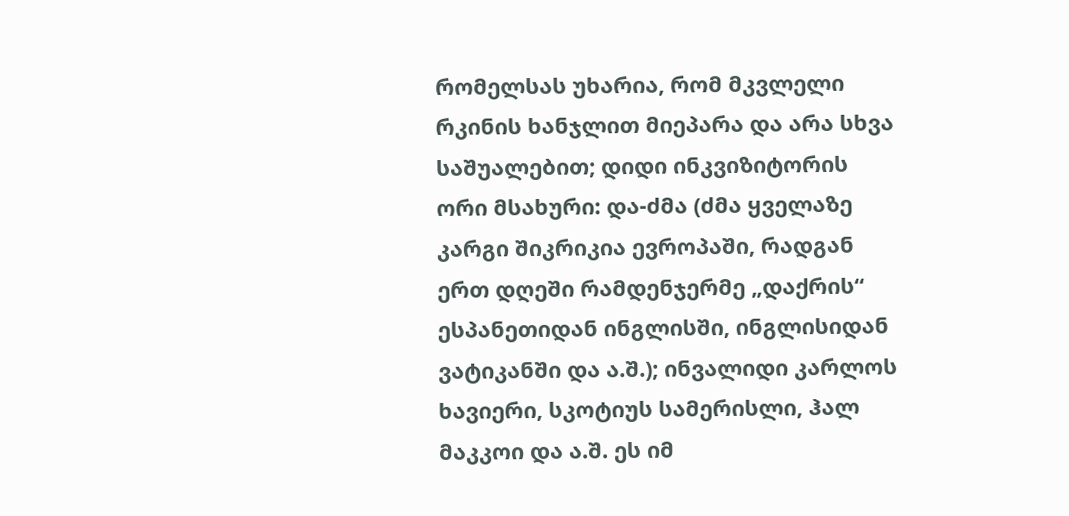რომელსას უხარია, რომ მკვლელი რკინის ხანჯლით მიეპარა და არა სხვა საშუალებით; დიდი ინკვიზიტორის ორი მსახური: და-ძმა (ძმა ყველაზე კარგი შიკრიკია ევროპაში, რადგან ერთ დღეში რამდენჯერმე „დაქრის“ ესპანეთიდან ინგლისში, ინგლისიდან ვატიკანში და ა.შ.); ინვალიდი კარლოს ხავიერი, სკოტიუს სამერისლი, ჰალ მაკკოი და ა.შ. ეს იმ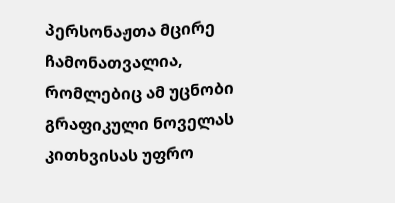პერსონაჟთა მცირე ჩამონათვალია, რომლებიც ამ უცნობი გრაფიკული ნოველას კითხვისას უფრო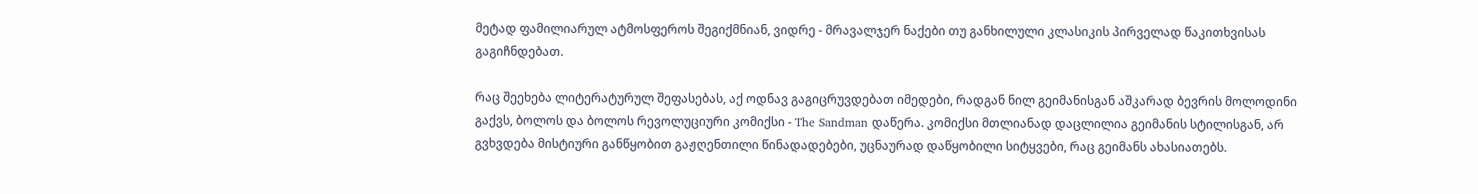მეტად ფამილიარულ ატმოსფეროს შეგიქმნიან, ვიდრე - მრავალჯერ ნაქები თუ განხილული კლასიკის პირველად წაკითხვისას გაგიჩნდებათ.

რაც შეეხება ლიტერატურულ შეფასებას, აქ ოდნავ გაგიცრუვდებათ იმედები, რადგან ნილ გეიმანისგან აშკარად ბევრის მოლოდინი გაქვს, ბოლოს და ბოლოს რევოლუციური კომიქსი - The Sandman დაწერა. კომიქსი მთლიანად დაცლილია გეიმანის სტილისგან, არ გვხვდება მისტიური განწყობით გაჟღენთილი წინადადებები, უცნაურად დაწყობილი სიტყვები, რაც გეიმანს ახასიათებს.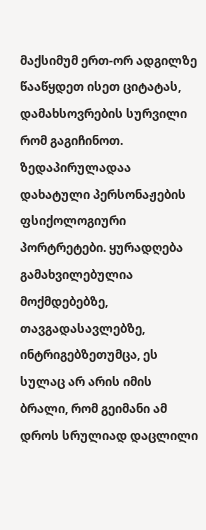მაქსიმუმ ერთ-ორ ადგილზე წააწყდეთ ისეთ ციტატას, დამახსოვრების სურვილი რომ გაგიჩინოთ. ზედაპირულადაა დახატული პერსონაჟების ფსიქოლოგიური პორტრეტები. ყურადღება გამახვილებულია მოქმდებებზე, თავგადასავლებზე, ინტრიგებზეთუმცა, ეს სულაც არ არის იმის ბრალი, რომ გეიმანი ამ დროს სრულიად დაცლილი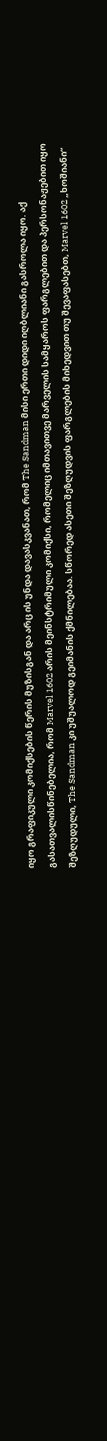იყო გრაფიკული კომიქსების წერის მუზისგან და არც ის უნდა დავასკვანათ, რომ The Sandman მისი ერთი დიდი იღბლიანი გასროლა იყო. აქ გასათვალისწინებელია, რომ Marvel 1602 არის მეინსტრიმული კომიქსი, რომელიც იმთავითვე მარველის სამყაროს ფარგლებით და პერსონაჟებით იყო შეზღუდული, The Sandman კი უშუალოდ გეიმანის ქმნილებაა. სწორედ ასეთი შეზღუდვის ფარგლების მიხედვით თუ შევაფასებთ, Marvel 1602 „ხოშიანი“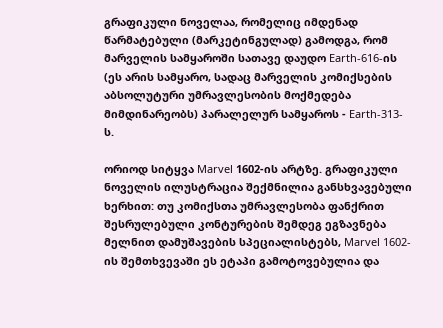გრაფიკული ნოველაა, რომელიც იმდენად წარმატებული (მარკეტინგულად) გამოდგა, რომ მარველის სამყაროში სათავე დაუდო Earth-616-ის (ეს არის სამყარო, სადაც მარველის კომიქსების აბსოლუტური უმრავლესობის მოქმედება მიმდინარეობს) პარალელურ სამყაროს - Earth-313-ს.

ორიოდ სიტყვა Marvel 1602-ის არტზე. გრაფიკული ნოველის ილუსტრაცია შექმნილია განსხვავებული ხერხით: თუ კომიქსთა უმრავლესობა ფანქრით შესრულებული კონტურების შემდეგ ეგზავნება მელნით დამუშავების სპეციალისტებს, Marvel 1602-ის შემთხვევაში ეს ეტაპი გამოტოვებულია და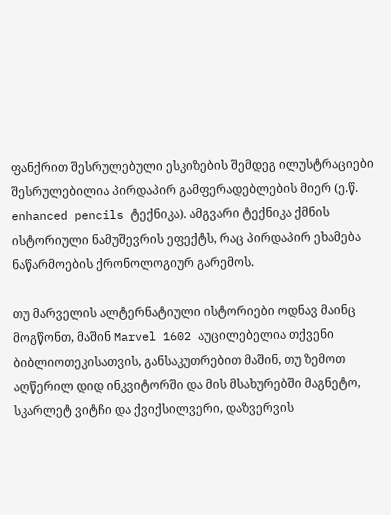ფანქრით შესრულებული ესკიზების შემდეგ ილუსტრაციები შესრულებილია პირდაპირ გამფერადებლების მიერ (ე.წ. enhanced pencils ტექნიკა). ამგვარი ტექნიკა ქმნის ისტორიული ნამუშევრის ეფექტს, რაც პირდაპირ ეხამება ნაწარმოების ქრონოლოგიურ გარემოს.

თუ მარველის ალტერნატიული ისტორიები ოდნავ მაინც მოგწონთ, მაშინ Marvel 1602 აუცილებელია თქვენი ბიბლიოთეკისათვის, განსაკუთრებით მაშინ, თუ ზემოთ აღწერილ დიდ ინკვიტორში და მის მსახურებში მაგნეტო, სკარლეტ ვიტჩი და ქვიქსილვერი, დაზვერვის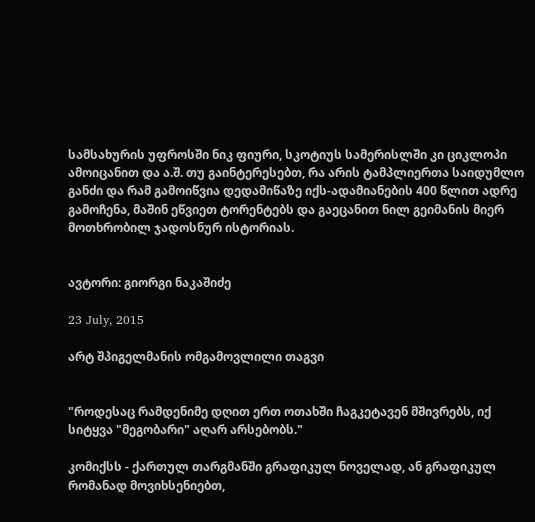სამსახურის უფროსში ნიკ ფიური, სკოტიუს სამერისლში კი ციკლოპი ამოიცანით და ა.შ. თუ გაინტერესებთ, რა არის ტამპლიერთა საიდუმლო განძი და რამ გამოიწვია დედამიწაზე იქს-ადამიანების 400 წლით ადრე გამოჩენა, მაშინ ეწვიეთ ტორენტებს და გაეცანით ნილ გეიმანის მიერ მოთხრობილ ჯადოსნურ ისტორიას.


ავტორი: გიორგი ნაკაშიძე

23 July, 2015

არტ შპიგელმანის ომგამოვლილი თაგვი


"როდესაც რამდენიმე დღით ერთ ოთახში ჩაგკეტავენ მშივრებს, იქ სიტყვა "მეგობარი" აღარ არსებობს."

კომიქსს - ქართულ თარგმანში გრაფიკულ ნოველად, ან გრაფიკულ რომანად მოვიხსენიებთ,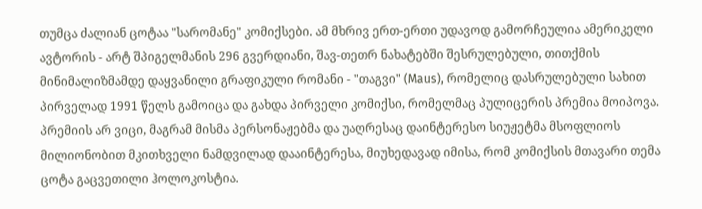თუმცა ძალიან ცოტაა "სარომანე" კომიქსები. ამ მხრივ ერთ-ერთი უდავოდ გამორჩეულია ამერიკელი ავტორის - არტ შპიგელმანის 296 გვერდიანი, შავ-თეთრ ნახატებში შესრულებული, თითქმის მინიმალიზმამდე დაყვანილი გრაფიკული რომანი - "თაგვი" (Maus), რომელიც დასრულებული სახით პირველად 1991 წელს გამოიცა და გახდა პირველი კომიქსი, რომელმაც პულიცერის პრემია მოიპოვა. პრემიის არ ვიცი, მაგრამ მისმა პერსონაჟებმა და უაღრესაც დაინტერესო სიუჟეტმა მსოფლიოს მილიონობით მკითხველი ნამდვილად დააინტერესა, მიუხედავად იმისა, რომ კომიქსის მთავარი თემა ცოტა გაცვეთილი ჰოლოკოსტია.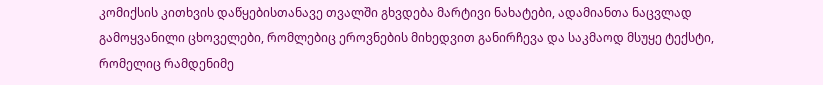კომიქსის კითხვის დაწყებისთანავე თვალში გხვდება მარტივი ნახატები, ადამიანთა ნაცვლად გამოყვანილი ცხოველები, რომლებიც ეროვნების მიხედვით განირჩევა და საკმაოდ მსუყე ტექსტი, რომელიც რამდენიმე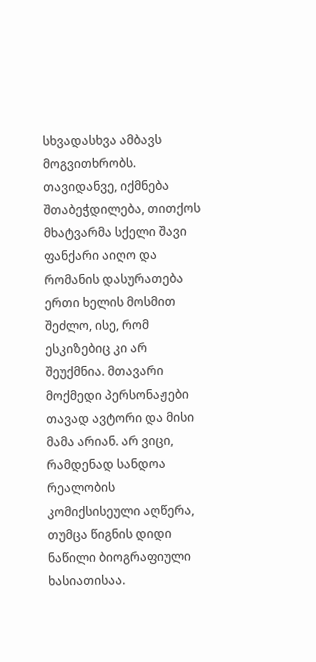სხვადასხვა ამბავს მოგვითხრობს. თავიდანვე, იქმნება შთაბეჭდილება, თითქოს მხატვარმა სქელი შავი ფანქარი აიღო და რომანის დასურათება ერთი ხელის მოსმით შეძლო, ისე, რომ ესკიზებიც კი არ შეუქმნია. მთავარი მოქმედი პერსონაჟები თავად ავტორი და მისი მამა არიან. არ ვიცი, რამდენად სანდოა რეალობის კომიქსისეული აღწერა, თუმცა წიგნის დიდი ნაწილი ბიოგრაფიული ხასიათისაა.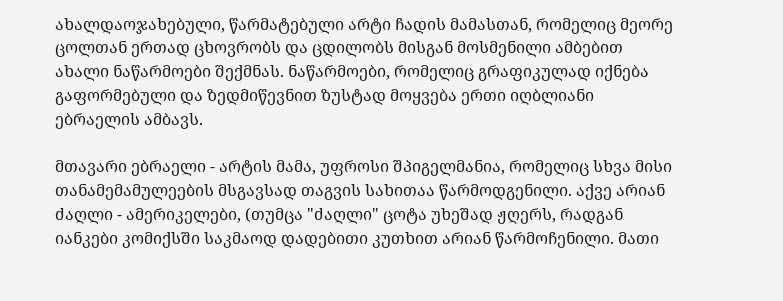ახალდაოჯახებული, წარმატებული არტი ჩადის მამასთან, რომელიც მეორე ცოლთან ერთად ცხოვრობს და ცდილობს მისგან მოსმენილი ამბებით ახალი ნაწარმოები შექმნას. ნაწარმოები, რომელიც გრაფიკულად იქნება გაფორმებული და ზედმიწევნით ზუსტად მოყვება ერთი იღბლიანი ებრაელის ამბავს.

მთავარი ებრაელი - არტის მამა, უფროსი შპიგელმანია, რომელიც სხვა მისი თანამემამულეების მსგავსად თაგვის სახითაა წარმოდგენილი. აქვე არიან ძაღლი - ამერიკელები, (თუმცა "ძაღლი" ცოტა უხეშად ჟღერს, რადგან იანკები კომიქსში საკმაოდ დადებითი კუთხით არიან წარმოჩენილი. მათი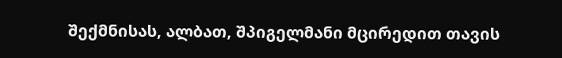შექმნისას, ალბათ, შპიგელმანი მცირედით თავის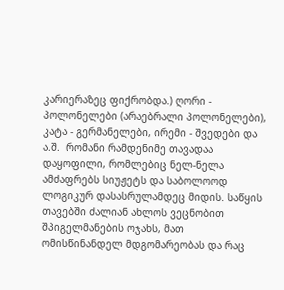კარიერაზეც ფიქრობდა.) ღორი - პოლონელები (არაებრალი პოლონელები), კატა - გერმანელები, ირემი - შვედები და ა.შ.  რომანი რამდენიმე თავადაა დაყოფილი, რომლებიც ნელ-ნელა ამძაფრებს სიუჟეტს და საბოლოოდ ლოგიკურ დასასრულამდეც მიდის. საწყის თავებში ძალიან ახლოს ვეცნობით შპიგელმანების ოჯახს, მათ ომისწინანდელ მდგომარეობას და რაც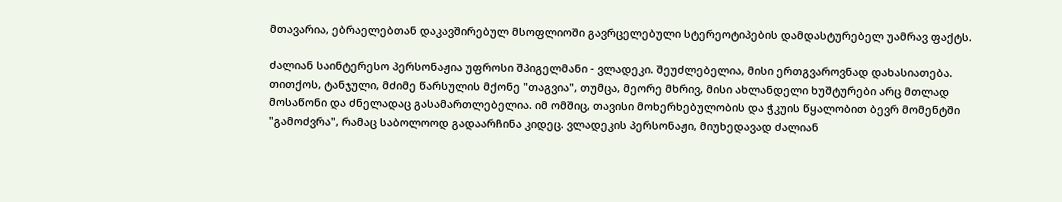მთავარია, ებრაელებთან დაკავშირებულ მსოფლიოში გავრცელებული სტერეოტიპების დამდასტურებელ უამრავ ფაქტს.

ძალიან საინტერესო პერსონაჟია უფროსი შპიგელმანი - ვლადეკი. შეუძლებელია, მისი ერთგვაროვნად დახასიათება. თითქოს, ტანჯული, მძიმე წარსულის მქონე "თაგვია", თუმცა, მეორე მხრივ, მისი ახლანდელი ხუშტურები არც მთლად მოსაწონი და ძნელადაც გასამართლებელია. იმ ომშიც, თავისი მოხერხებულობის და ჭკუის წყალობით ბევრ მომენტში "გამოძვრა", რამაც საბოლოოდ გადაარჩინა კიდეც. ვლადეკის პერსონაჟი, მიუხედავად ძალიან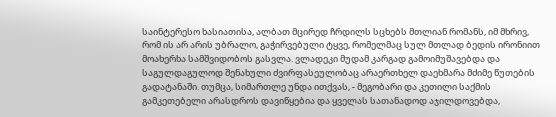საინტერესო ხასიათისა, ალბათ მცირედ ჩრდილს სცხებს მთლიან რომანს, იმ მხრივ, რომ ის არ არის უბრალო, გაჭირვებული ტყვე, რომელმაც სულ მთლად ბედის ირონიით მოახერხა სამშვიდობოს გასვლა. ვლადეკი მუდამ კარგად გამოიმუშავებდა და საგულდაგულოდ შენახული ძვირფასეულობაც არაერთხელ დაეხმარა მძიმე წუთების გადატანაში. თუმცა, სიმართლე უნდა ითქვას, - მეგობარი და კეთილი საქმის გამკეთებელი არასდროს დავიწყებია და ყველას სათანადოდ აჯილდოვებდა,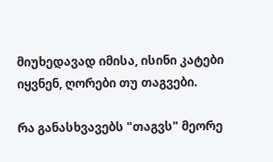მიუხედავად იმისა, ისინი კატები იყვნენ, ღორები თუ თაგვები.

რა განასხვავებს "თაგვს" მეორე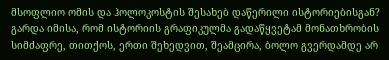მსოფლიო ომის და ჰოლოკოსტის შესახებ დაწერილი ისტორიებისგან? გარდა იმისა, რომ ისტორიის გრაფიკულმა გადაწყვეტამ მონათხრობის სიმძაფრე, თითქოს, ერთი შეხედვით, შეამცირა, ბოლო გვერდამდე არ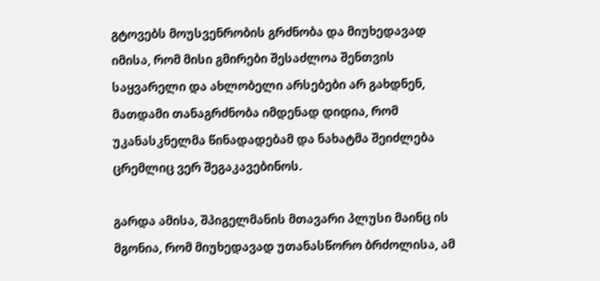გტოვებს მოუსვენრობის გრძნობა და მიუხედავად იმისა, რომ მისი გმირები შესაძლოა შენთვის საყვარელი და ახლობელი არსებები არ გახდნენ, მათდამი თანაგრძნობა იმდენად დიდია, რომ უკანასკნელმა წინადადებამ და ნახატმა შეიძლება ცრემლიც ვერ შეგაკავებინოს.

გარდა ამისა, შპიგელმანის მთავარი პლუსი მაინც ის მგონია, რომ მიუხედავად უთანასწორო ბრძოლისა, ამ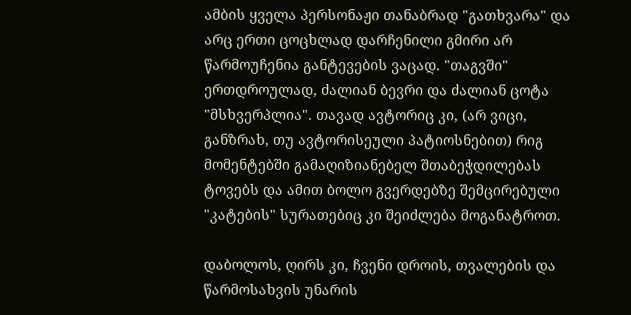ამბის ყველა პერსონაჟი თანაბრად "გათხვარა" და არც ერთი ცოცხლად დარჩენილი გმირი არ წარმოუჩენია განტევების ვაცად. "თაგვში" ერთდროულად, ძალიან ბევრი და ძალიან ცოტა "მსხვერპლია". თავად ავტორიც კი, (არ ვიცი, განზრახ, თუ ავტორისეული პატიოსნებით) რიგ მომენტებში გამაღიზიანებელ შთაბეჭდილებას ტოვებს და ამით ბოლო გვერდებზე შემცირებული "კატების" სურათებიც კი შეიძლება მოგანატროთ.

დაბოლოს, ღირს კი, ჩვენი დროის, თვალების და წარმოსახვის უნარის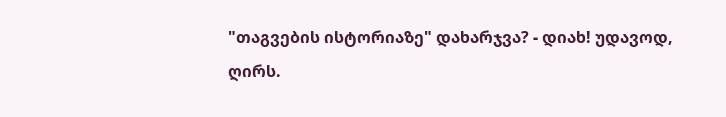"თაგვების ისტორიაზე" დახარჯვა? - დიახ! უდავოდ, ღირს.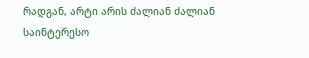რადგან, არტი არის ძალიან ძალიან საინტერესო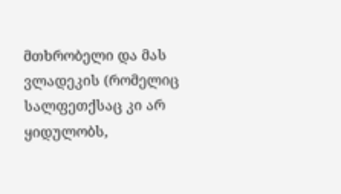მთხრობელი და მას ვლადეკის (რომელიც სალფეთქსაც კი არ ყიდულობს,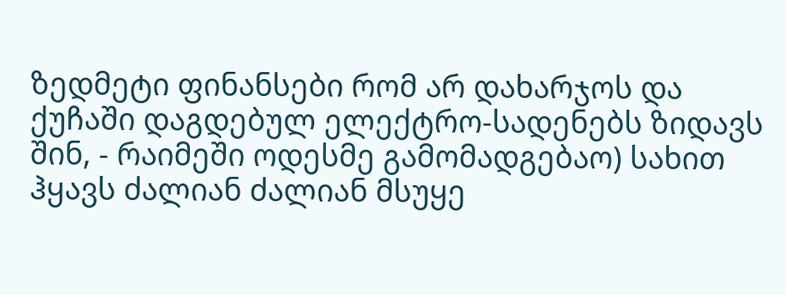ზედმეტი ფინანსები რომ არ დახარჯოს და ქუჩაში დაგდებულ ელექტრო-სადენებს ზიდავს შინ, - რაიმეში ოდესმე გამომადგებაო) სახით ჰყავს ძალიან ძალიან მსუყე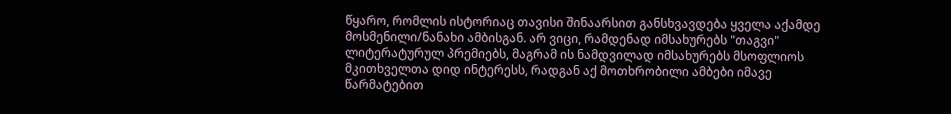წყარო, რომლის ისტორიაც თავისი შინაარსით განსხვავდება ყველა აქამდე მოსმენილი/ნანახი ამბისგან. არ ვიცი, რამდენად იმსახურებს "თაგვი" ლიტერატურულ პრემიებს, მაგრამ ის ნამდვილად იმსახურებს მსოფლიოს მკითხველთა დიდ ინტერესს, რადგან აქ მოთხრობილი ამბები იმავე წარმატებით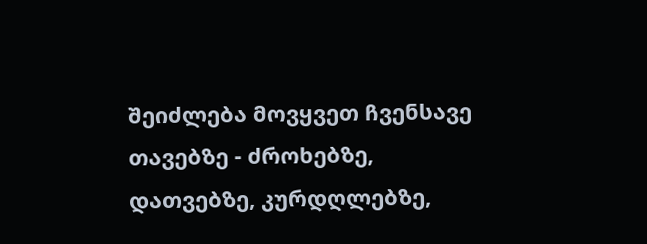შეიძლება მოვყვეთ ჩვენსავე თავებზე - ძროხებზე, დათვებზე, კურდღლებზე,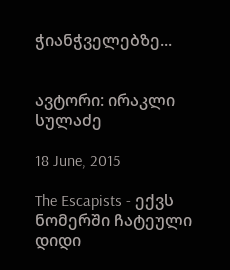ჭიანჭველებზე...


ავტორი: ირაკლი სულაძე

18 June, 2015

The Escapists - ექვს ნომერში ჩატეული დიდი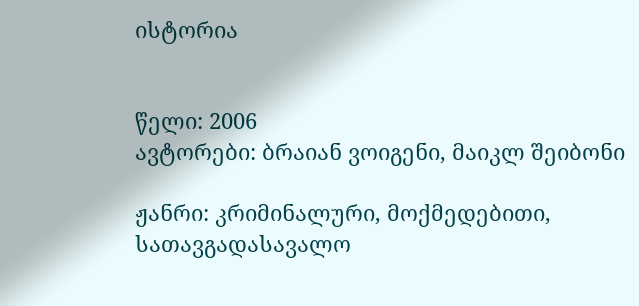ისტორია


წელი: 2006
ავტორები: ბრაიან ვოიგენი, მაიკლ შეიბონი

ჟანრი: კრიმინალური, მოქმედებითი, სათავგადასავალო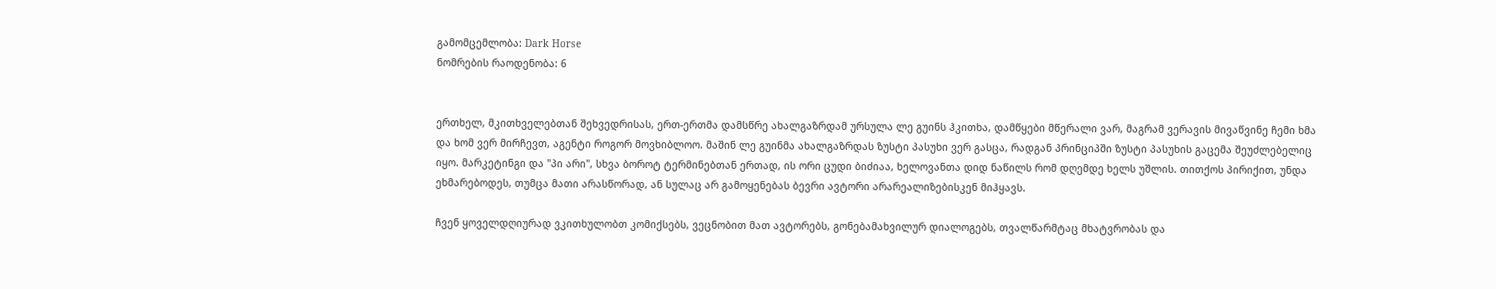გამომცემლობა: Dark Horse
ნომრების რაოდენობა: 6


ერთხელ, მკითხველებთან შეხვედრისას, ერთ-ერთმა დამსწრე ახალგაზრდამ ურსულა ლე გუინს ჰკითხა, დამწყები მწერალი ვარ, მაგრამ ვერავის მივაწვინე ჩემი ხმა და ხომ ვერ მირჩევთ, აგენტი როგორ მოვხიბლოო. მაშინ ლე გუინმა ახალგაზრდას ზუსტი პასუხი ვერ გასცა, რადგან პრინციპში ზუსტი პასუხის გაცემა შეუძლებელიც იყო. მარკეტინგი და "პი არი", სხვა ბოროტ ტერმინებთან ერთად, ის ორი ცუდი ბიძიაა, ხელოვანთა დიდ ნაწილს რომ დღემდე ხელს უშლის. თითქოს პირიქით, უნდა ეხმარებოდეს, თუმცა მათი არასწორად, ან სულაც არ გამოყენებას ბევრი ავტორი არარეალიზებისკენ მიჰყავს.

ჩვენ ყოველდღიურად ვკითხულობთ კომიქსებს, ვეცნობით მათ ავტორებს, გონებამახვილურ დიალოგებს, თვალწარმტაც მხატვრობას და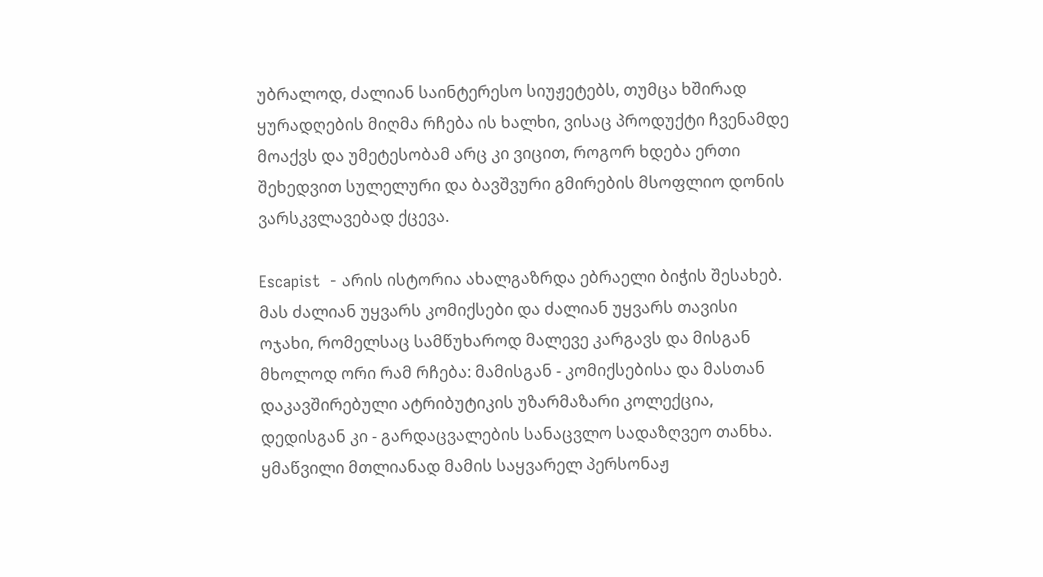უბრალოდ, ძალიან საინტერესო სიუჟეტებს, თუმცა ხშირად ყურადღების მიღმა რჩება ის ხალხი, ვისაც პროდუქტი ჩვენამდე მოაქვს და უმეტესობამ არც კი ვიცით, როგორ ხდება ერთი შეხედვით სულელური და ბავშვური გმირების მსოფლიო დონის ვარსკვლავებად ქცევა.

Escapist  - არის ისტორია ახალგაზრდა ებრაელი ბიჭის შესახებ. მას ძალიან უყვარს კომიქსები და ძალიან უყვარს თავისი ოჯახი, რომელსაც სამწუხაროდ მალევე კარგავს და მისგან მხოლოდ ორი რამ რჩება: მამისგან - კომიქსებისა და მასთან დაკავშირებული ატრიბუტიკის უზარმაზარი კოლექცია, დედისგან კი - გარდაცვალების სანაცვლო სადაზღვეო თანხა. ყმაწვილი მთლიანად მამის საყვარელ პერსონაჟ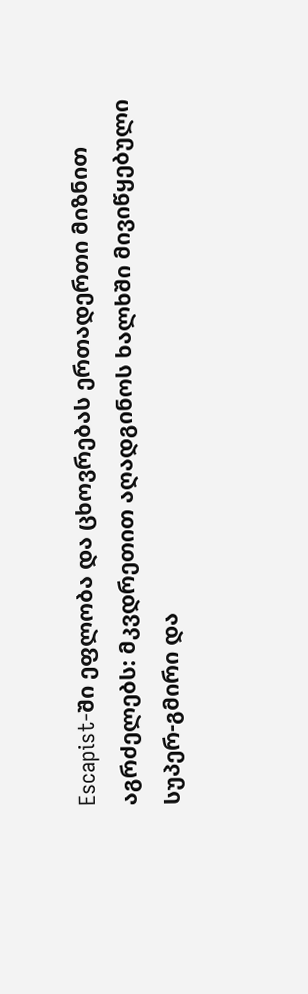Escapist-ში ეფლობა და ცხოვრებას ერთადერთი მიზნით აგრძელებს: მკვდრეთით აღადგინოს ხალხში მივიწყებული სუპერ-გმირი და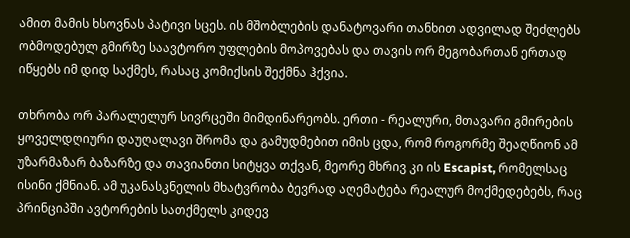ამით მამის ხსოვნას პატივი სცეს. ის მშობლების დანატოვარი თანხით ადვილად შეძლებს ობმოდებულ გმირზე საავტორო უფლების მოპოვებას და თავის ორ მეგობართან ერთად იწყებს იმ დიდ საქმეს, რასაც კომიქსის შექმნა ჰქვია.

თხრობა ორ პარალელურ სივრცეში მიმდინარეობს. ერთი - რეალური, მთავარი გმირების ყოველდღიური დაუღალავი შრომა და გამუდმებით იმის ცდა, რომ როგორმე შეაღწიონ ამ უზარმაზარ ბაზარზე და თავიანთი სიტყვა თქვან, მეორე მხრივ კი ის Escapist, რომელსაც ისინი ქმნიან. ამ უკანასკნელის მხატვრობა ბევრად აღემატება რეალურ მოქმედებებს, რაც პრინციპში ავტორების სათქმელს კიდევ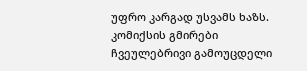უფრო კარგად უსვამს ხაზს. კომიქსის გმირები ჩვეულებრივი გამოუცდელი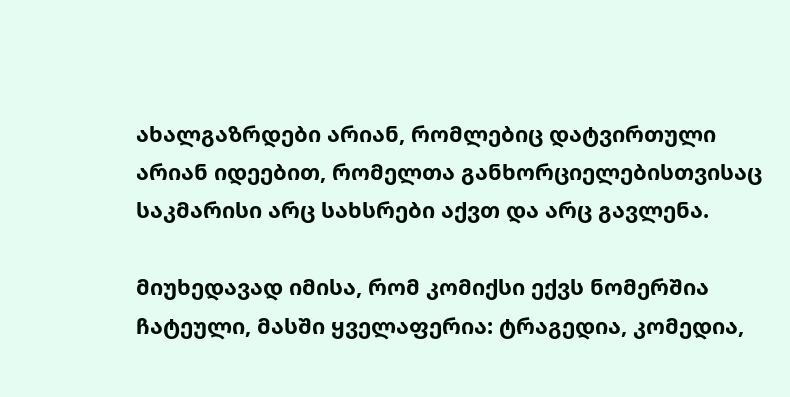ახალგაზრდები არიან, რომლებიც დატვირთული არიან იდეებით, რომელთა განხორციელებისთვისაც საკმარისი არც სახსრები აქვთ და არც გავლენა.

მიუხედავად იმისა, რომ კომიქსი ექვს ნომერშია ჩატეული, მასში ყველაფერია: ტრაგედია, კომედია,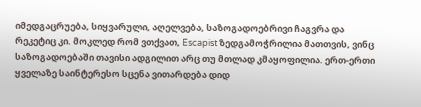იმედგაცრუება, სიყვარული, აღელვება, საზოგადოებრივი ჩაგვრა და რეკეტიც კი. მოკლედ რომ ვთქვათ, Escapist ზედგამოჭრილია მათთვის, ვინც საზოგადოებაში თავისი ადგილით არც თუ მთლად კმაყოფილია. ერთ-ერთი ყველაზე საინტერესო სცენა ვითარდება დიდ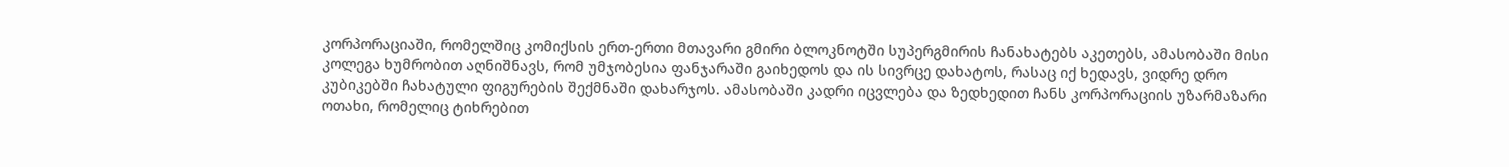კორპორაციაში, რომელშიც კომიქსის ერთ-ერთი მთავარი გმირი ბლოკნოტში სუპერგმირის ჩანახატებს აკეთებს, ამასობაში მისი კოლეგა ხუმრობით აღნიშნავს, რომ უმჯობესია ფანჯარაში გაიხედოს და ის სივრცე დახატოს, რასაც იქ ხედავს, ვიდრე დრო კუბიკებში ჩახატული ფიგურების შექმნაში დახარჯოს. ამასობაში კადრი იცვლება და ზედხედით ჩანს კორპორაციის უზარმაზარი ოთახი, რომელიც ტიხრებით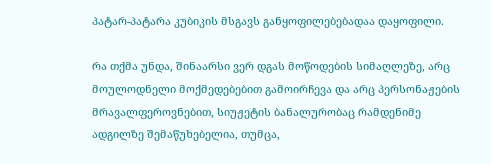პატარ-პატარა კუბიკის მსგავს განყოფილებებადაა დაყოფილი.

რა თქმა უნდა, შინაარსი ვერ დგას მოწოდების სიმაღლეზე, არც მოულოდნელი მოქმედებებით გამოირჩევა და არც პერსონაჟების მრავალფეროვნებით, სიუჟეტის ბანალურობაც რამდენიმე ადგილზე შემაწუხებელია, თუმცა,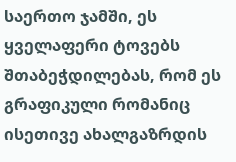საერთო ჯამში, ეს ყველაფერი ტოვებს შთაბეჭდილებას, რომ ეს გრაფიკული რომანიც ისეთივე ახალგაზრდის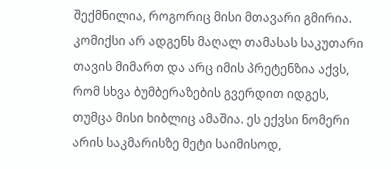შექმნილია, როგორიც მისი მთავარი გმირია. კომიქსი არ ადგენს მაღალ თამასას საკუთარი თავის მიმართ და არც იმის პრეტენზია აქვს, რომ სხვა ბუმბერაზების გვერდით იდგეს, თუმცა მისი ხიბლიც ამაშია. ეს ექვსი ნომერი არის საკმარისზე მეტი საიმისოდ,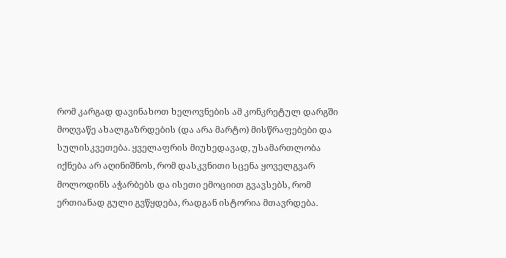რომ კარგად დავინახოთ ხელოვნების ამ კონკრეტულ დარგში მოღვაწე ახალგაზრდების (და არა მარტო) მისწრაფებები და სულისკვეთება. ყველაფრის მიუხედავად, უსამართლობა იქნება არ აღინიშნოს, რომ დასკვნითი სცენა ყოველგვარ მოლოდინს აჭარბებს და ისეთი ემოციით გვავსებს, რომ ერთიანად გული გვწყდება, რადგან ისტორია მთავრდება.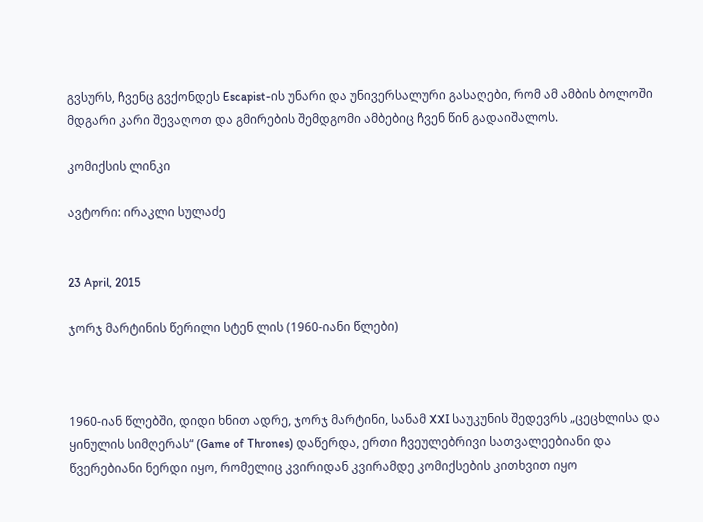გვსურს, ჩვენც გვქონდეს Escapist-ის უნარი და უნივერსალური გასაღები, რომ ამ ამბის ბოლოში მდგარი კარი შევაღოთ და გმირების შემდგომი ამბებიც ჩვენ წინ გადაიშალოს.

კომიქსის ლინკი

ავტორი: ირაკლი სულაძე


23 April, 2015

ჯორჯ მარტინის წერილი სტენ ლის (1960-იანი წლები)



1960-იან წლებში, დიდი ხნით ადრე, ჯორჯ მარტინი, სანამ XXI საუკუნის შედევრს „ცეცხლისა და ყინულის სიმღერას“ (Game of Thrones) დაწერდა, ერთი ჩვეულებრივი სათვალეებიანი და წვერებიანი ნერდი იყო, რომელიც კვირიდან კვირამდე კომიქსების კითხვით იყო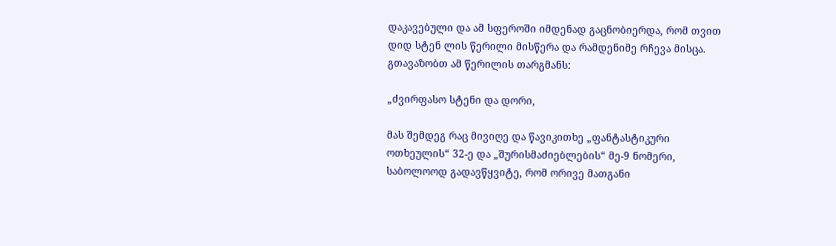დაკავებული და ამ სფეროში იმდენად გაცნობიერდა, რომ თვით დიდ სტენ ლის წერილი მისწერა და რამდენიმე რჩევა მისცა. გთავაზობთ ამ წერილის თარგმანს:

„ძვირფასო სტენი და დორი,

მას შემდეგ რაც მივიღე და წავიკითხე „ფანტასტიკური ოთხეულის“ 32-ე და „შურისმაძიებლების“ მე-9 ნომერი, საბოლოოდ გადავწყვიტე, რომ ორივე მათგანი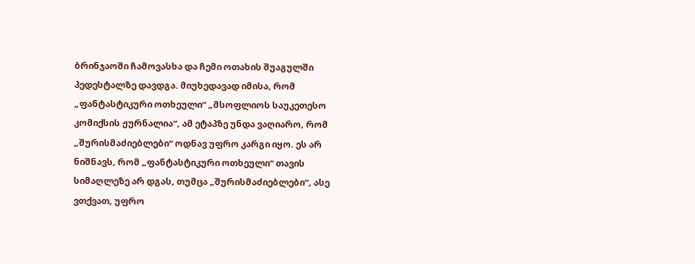ბრინჯაოში ჩამოვასხა და ჩემი ოთახის შუაგულში პედესტალზე დავდგა. მიუხედავად იმისა, რომ „ფანტასტიკური ოთხეული“ „მსოფლიოს საუკეთესო კომიქსის ჟურნალია“, ამ ეტაპზე უნდა ვაღიარო, რომ „შურისმაძიებლები“ ოდნავ უფრო კარგი იყო. ეს არ ნიშნავს, რომ „ფანტასტიკური ოთხეული“ თავის სიმაღლეზე არ დგას, თუმცა „შურისმაძიებლები“, ასე ვთქვათ, უფრო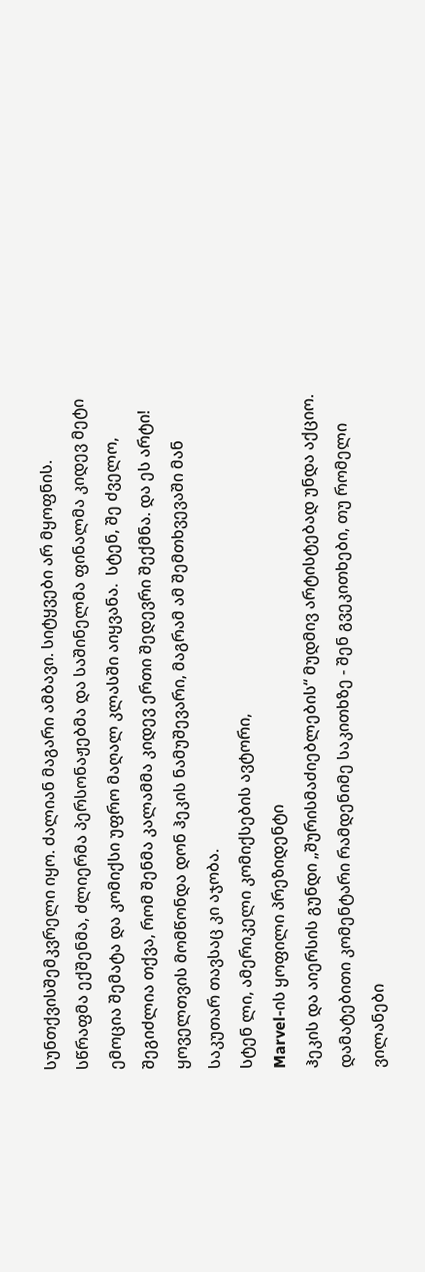სუნთქვისშემკვრელი იყო. ძალიან მაგარი ამბავი. სიტყვები არ მყოფნის. სწრაფმა ექშენმა, ძლიერმა პერსონაჟებმა და საშინელმა ფინალმა კიდევ მეტი ემოცია შემატა და კომიქსი უფრო მაღალ კლასში აიყვანა.  სტენ, შე ძველო, შეგიძლია თქვა, რომ შენმა კალამმა კიდევ ერთი შედევრი შექმნა. და ეს არტი! ყოველთვის მომწონდა დონ ჰეკის ნამუშევარი, მაგრამ ამ შემთხვევაში მან საკუთარ თავსაც კი აჯობა.
სტენ ლი, ამერიკელი კომიქსების ავტორი,
Marvel-ის ყოფილი პრეზიდენტი
ჰეკის და აიერსის გუნდი „შურისმაძიებლების“ მუდმივ არტისტებად უნდა აქციო. დამატებითი კომენტარი რამდენიმე საკითხზე - შენ გვეკითხები, თუ რომელი ვილანები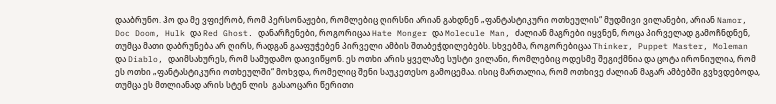დააბრუნო. ჰო და მე ვფიქრობ, რომ პერსონაჟები, რომლებიც ღირსნი არიან გახდნენ „ფანტასტიკური ოთხეულის“ მუდმივი ვილანები, არიან Namor, Doc Doom, Hulk და Red Ghost. დანარჩენები, როგორიცაა Hate Monger და Molecule Man, ძალიან მაგრები იყვნენ, როცა პირველად გამოჩნდნენ, თუმცა მათი დაბრუნება არ ღირს, რადგან გააფუჭებენ პირველი ამბის შთაბეჭდილებებს. სხვებმა, როგორებიცაა Thinker, Puppet Master, Moleman და Diablo, დაიმსახურეს, რომ სამუდამო დაივიწყონ. ეს ოთხი არის ყველაზე სუსტი ვილანი, რომლებიც ოდესმე შეგიქმნია და ცოტა ირონიულია, რომ ეს ოთხი „ფანტასტიკური ოთხეულში“ მოხვდა, რომელიც შენი საუკეთესო გამოცემაა. ისიც მართალია, რომ ოთხივე ძალიან მაგარ ამბებში გვხვდებოდა, თუმცა ეს მთლიანად არის სტენ ლის  გასაოცარი წერითი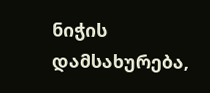ნიჭის დამსახურება,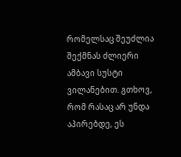რომელსაც შეუძლია შექმნას ძლიერი ამბავი სუსტი ვილანებით. გთხოვ, რომ რასაც არ უნდა აპირებდე, ეს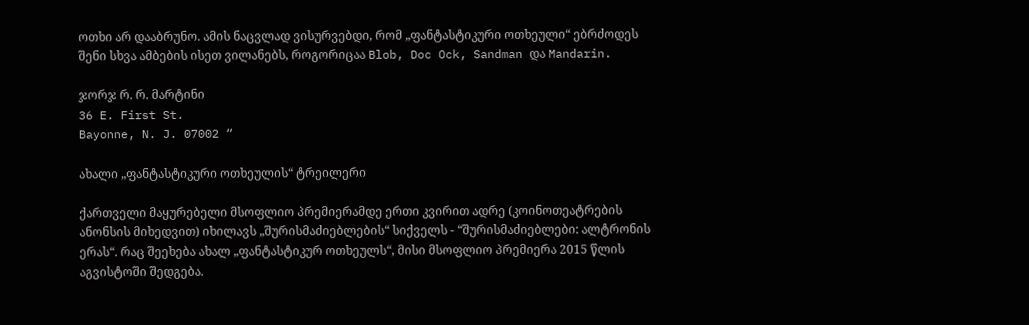ოთხი არ დააბრუნო. ამის ნაცვლად ვისურვებდი, რომ „ფანტასტიკური ოთხეული“ ებრძოდეს შენი სხვა ამბების ისეთ ვილანებს, როგორიცაა Blob, Doc Ock, Sandman და Mandarin.

ჯორჯ რ. რ. მარტინი
36 E. First St.
Bayonne, N. J. 07002 “

ახალი „ფანტასტიკური ოთხეულის“ ტრეილერი

ქართველი მაყურებელი მსოფლიო პრემიერამდე ერთი კვირით ადრე (კოინოთეატრების ანონსის მიხედვით) იხილავს „შურისმაძიებლების“ სიქველს - “შურისმაძიებლები: ალტრონის ერას“. რაც შეეხება ახალ „ფანტასტიკურ ოთხეულს“, მისი მსოფლიო პრემიერა 2015 წლის აგვისტოში შედგება.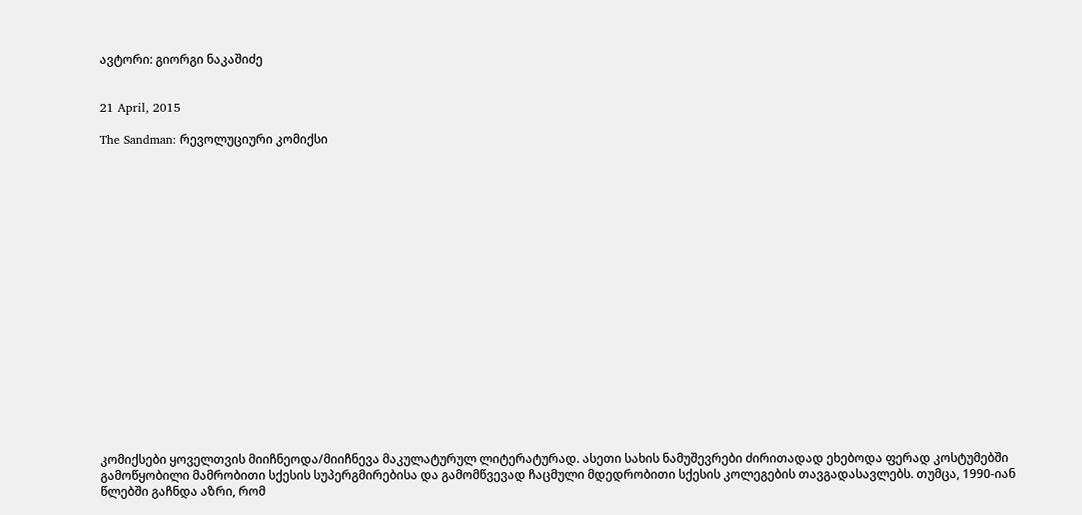ავტორი: გიორგი ნაკაშიძე


21 April, 2015

The Sandman: რევოლუციური კომიქსი



















კომიქსები ყოველთვის მიიჩნეოდა/მიიჩნევა მაკულატურულ ლიტერატურად. ასეთი სახის ნამუშევრები ძირითადად ეხებოდა ფერად კოსტუმებში გამოწყობილი მამრობითი სქესის სუპერგმირებისა და გამომწვევად ჩაცმული მდედრობითი სქესის კოლეგების თავგადასავლებს. თუმცა, 1990-იან წლებში გაჩნდა აზრი, რომ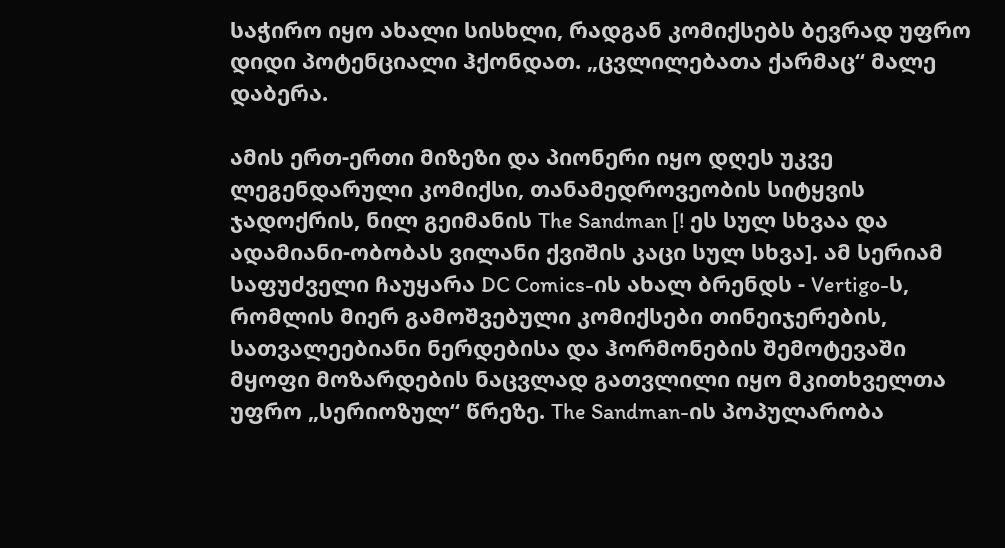საჭირო იყო ახალი სისხლი, რადგან კომიქსებს ბევრად უფრო დიდი პოტენციალი ჰქონდათ. „ცვლილებათა ქარმაც“ მალე დაბერა.

ამის ერთ-ერთი მიზეზი და პიონერი იყო დღეს უკვე ლეგენდარული კომიქსი, თანამედროვეობის სიტყვის ჯადოქრის, ნილ გეიმანის The Sandman [! ეს სულ სხვაა და ადამიანი-ობობას ვილანი ქვიშის კაცი სულ სხვა]. ამ სერიამ საფუძველი ჩაუყარა DC Comics-ის ახალ ბრენდს - Vertigo-ს, რომლის მიერ გამოშვებული კომიქსები თინეიჯერების, სათვალეებიანი ნერდებისა და ჰორმონების შემოტევაში მყოფი მოზარდების ნაცვლად გათვლილი იყო მკითხველთა უფრო „სერიოზულ“ წრეზე. The Sandman-ის პოპულარობა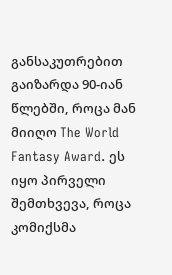განსაკუთრებით გაიზარდა 90-იან წლებში, როცა მან მიიღო The World Fantasy Award. ეს იყო პირველი შემთხვევა, როცა კომიქსმა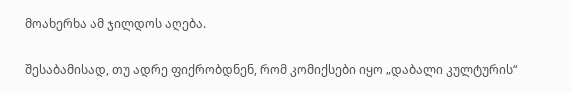მოახერხა ამ ჯილდოს აღება.

შესაბამისად, თუ ადრე ფიქრობდნენ, რომ კომიქსები იყო „დაბალი კულტურის“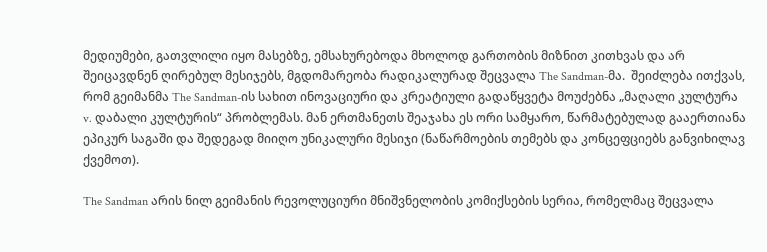მედიუმები, გათვლილი იყო მასებზე, ემსახურებოდა მხოლოდ გართობის მიზნით კითხვას და არ შეიცავდნენ ღირებულ მესიჯებს, მგდომარეობა რადიკალურად შეცვალა The Sandman-მა.  შეიძლება ითქვას, რომ გეიმანმა The Sandman-ის სახით ინოვაციური და კრეატიული გადაწყვეტა მოუძებნა „მაღალი კულტურა v. დაბალი კულტურის“ პრობლემას. მან ერთმანეთს შეაჯახა ეს ორი სამყარო, წარმატებულად გააერთიანა ეპიკურ საგაში და შედეგად მიიღო უნიკალური მესიჯი (ნაწარმოების თემებს და კონცეფციებს განვიხილავ ქვემოთ).

The Sandman არის ნილ გეიმანის რევოლუციური მნიშვნელობის კომიქსების სერია, რომელმაც შეცვალა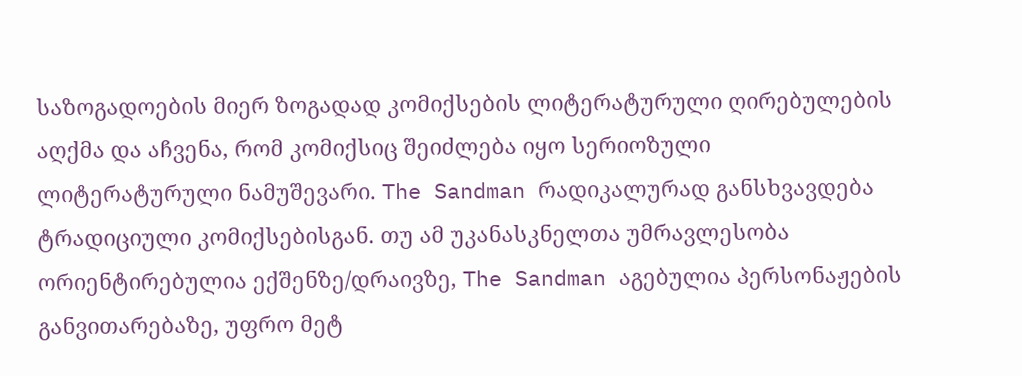საზოგადოების მიერ ზოგადად კომიქსების ლიტერატურული ღირებულების აღქმა და აჩვენა, რომ კომიქსიც შეიძლება იყო სერიოზული ლიტერატურული ნამუშევარი. The Sandman რადიკალურად განსხვავდება ტრადიციული კომიქსებისგან. თუ ამ უკანასკნელთა უმრავლესობა ორიენტირებულია ექშენზე/დრაივზე, The Sandman აგებულია პერსონაჟების განვითარებაზე, უფრო მეტ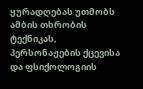ყურადღებას უთმობს ამბის თხრობის ტექნიკას, პერსონაჟების ქცევისა და ფსიქოლოგიის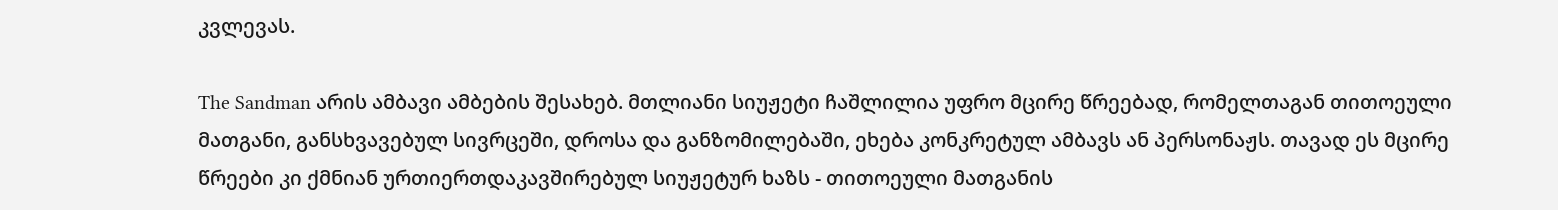კვლევას.

The Sandman არის ამბავი ამბების შესახებ. მთლიანი სიუჟეტი ჩაშლილია უფრო მცირე წრეებად, რომელთაგან თითოეული მათგანი, განსხვავებულ სივრცეში, დროსა და განზომილებაში, ეხება კონკრეტულ ამბავს ან პერსონაჟს. თავად ეს მცირე წრეები კი ქმნიან ურთიერთდაკავშირებულ სიუჟეტურ ხაზს - თითოეული მათგანის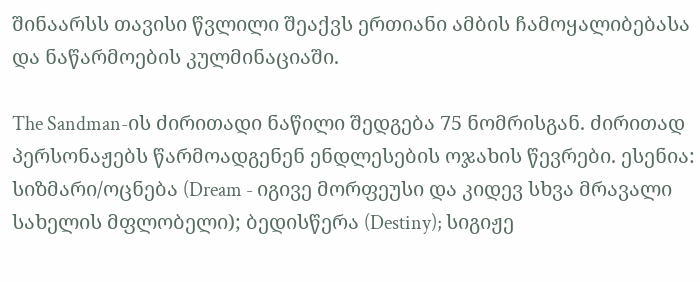შინაარსს თავისი წვლილი შეაქვს ერთიანი ამბის ჩამოყალიბებასა და ნაწარმოების კულმინაციაში.

The Sandman-ის ძირითადი ნაწილი შედგება 75 ნომრისგან. ძირითად პერსონაჟებს წარმოადგენენ ენდლესების ოჯახის წევრები. ესენია: სიზმარი/ოცნება (Dream - იგივე მორფეუსი და კიდევ სხვა მრავალი სახელის მფლობელი); ბედისწერა (Destiny); სიგიჟე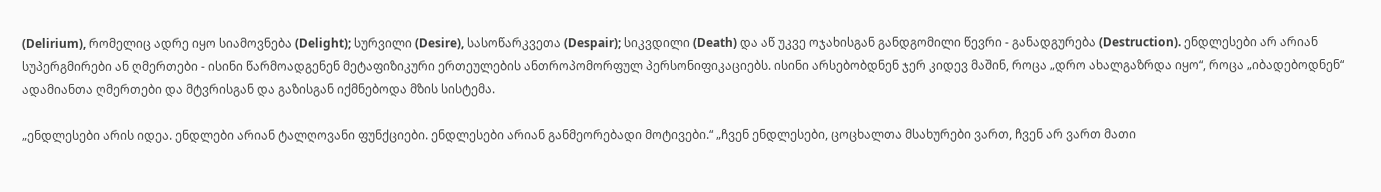(Delirium), რომელიც ადრე იყო სიამოვნება (Delight); სურვილი (Desire), სასოწარკვეთა (Despair); სიკვდილი (Death) და აწ უკვე ოჯახისგან განდგომილი წევრი - განადგურება (Destruction). ენდლესები არ არიან სუპერგმირები ან ღმერთები - ისინი წარმოადგენენ მეტაფიზიკური ერთეულების ანთროპომორფულ პერსონიფიკაციებს. ისინი არსებობდნენ ჯერ კიდევ მაშინ, როცა „დრო ახალგაზრდა იყო“, როცა „იბადებოდნენ“ ადამიანთა ღმერთები და მტვრისგან და გაზისგან იქმნებოდა მზის სისტემა.

„ენდლესები არის იდეა. ენდლები არიან ტალღოვანი ფუნქციები. ენდლესები არიან განმეორებადი მოტივები.“ „ჩვენ ენდლესები, ცოცხალთა მსახურები ვართ, ჩვენ არ ვართ მათი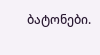ბატონები.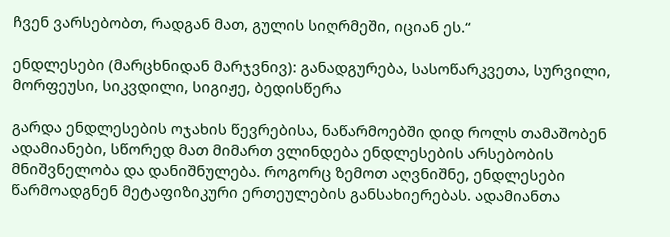ჩვენ ვარსებობთ, რადგან მათ, გულის სიღრმეში, იციან ეს.“

ენდლესები (მარცხნიდან მარჯვნივ): განადგურება, სასოწარკვეთა, სურვილი, მორფეუსი, სიკვდილი, სიგიჟე, ბედისწერა

გარდა ენდლესების ოჯახის წევრებისა, ნაწარმოებში დიდ როლს თამაშობენ ადამიანები, სწორედ მათ მიმართ ვლინდება ენდლესების არსებობის მნიშვნელობა და დანიშნულება. როგორც ზემოთ აღვნიშნე, ენდლესები წარმოადგნენ მეტაფიზიკური ერთეულების განსახიერებას. ადამიანთა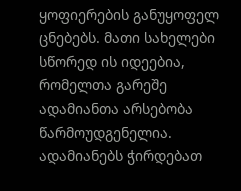ყოფიერების განუყოფელ ცნებებს. მათი სახელები სწორედ ის იდეებია, რომელთა გარეშე ადამიანთა არსებობა წარმოუდგენელია. ადამიანებს ჭირდებათ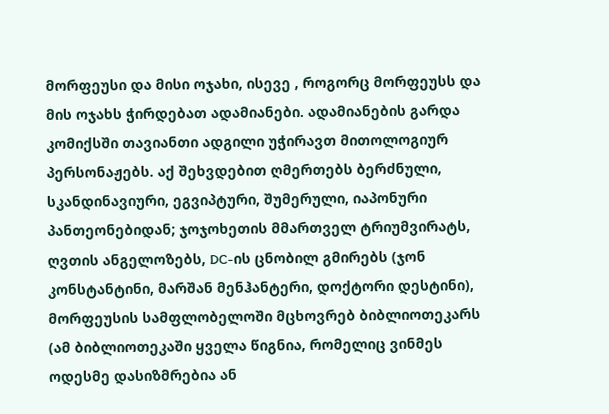მორფეუსი და მისი ოჯახი, ისევე , როგორც მორფეუსს და მის ოჯახს ჭირდებათ ადამიანები. ადამიანების გარდა კომიქსში თავიანთი ადგილი უჭირავთ მითოლოგიურ პერსონაჟებს. აქ შეხვდებით ღმერთებს ბერძნული, სკანდინავიური, ეგვიპტური, შუმერული, იაპონური პანთეონებიდან; ჯოჯოხეთის მმართველ ტრიუმვირატს, ღვთის ანგელოზებს, DC-ის ცნობილ გმირებს (ჯონ კონსტანტინი, მარშან მენჰანტერი, დოქტორი დესტინი), მორფეუსის სამფლობელოში მცხოვრებ ბიბლიოთეკარს (ამ ბიბლიოთეკაში ყველა წიგნია, რომელიც ვინმეს ოდესმე დასიზმრებია ან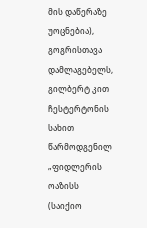მის დაწერაზე უოცნებია), გოგრისთავა დამლაგებელს, გილბერტ კით ჩესტერტონის სახით წარმოდგენილ „ფიდლერის ოაზისს (საიქიო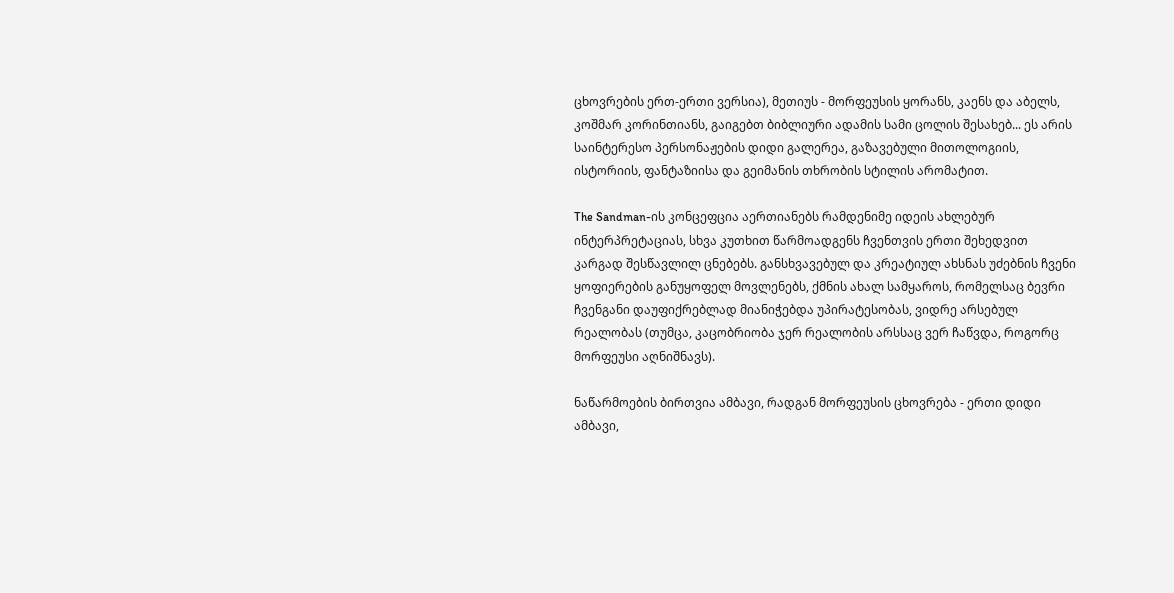ცხოვრების ერთ-ერთი ვერსია), მეთიუს - მორფეუსის ყორანს, კაენს და აბელს, კოშმარ კორინთიანს, გაიგებთ ბიბლიური ადამის სამი ცოლის შესახებ... ეს არის საინტერესო პერსონაჟების დიდი გალერეა, გაზავებული მითოლოგიის, ისტორიის, ფანტაზიისა და გეიმანის თხრობის სტილის არომატით.

The Sandman-ის კონცეფცია აერთიანებს რამდენიმე იდეის ახლებურ ინტერპრეტაციას, სხვა კუთხით წარმოადგენს ჩვენთვის ერთი შეხედვით კარგად შესწავლილ ცნებებს. განსხვავებულ და კრეატიულ ახსნას უძებნის ჩვენი ყოფიერების განუყოფელ მოვლენებს, ქმნის ახალ სამყაროს, რომელსაც ბევრი ჩვენგანი დაუფიქრებლად მიანიჭებდა უპირატესობას, ვიდრე არსებულ რეალობას (თუმცა, კაცობრიობა ჯერ რეალობის არსსაც ვერ ჩაწვდა, როგორც მორფეუსი აღნიშნავს).

ნაწარმოების ბირთვია ამბავი, რადგან მორფეუსის ცხოვრება - ერთი დიდი ამბავი,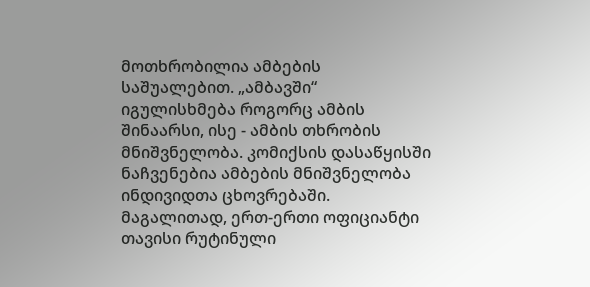მოთხრობილია ამბების საშუალებით. „ამბავში“ იგულისხმება როგორც ამბის შინაარსი, ისე - ამბის თხრობის მნიშვნელობა. კომიქსის დასაწყისში ნაჩვენებია ამბების მნიშვნელობა ინდივიდთა ცხოვრებაში. მაგალითად, ერთ-ერთი ოფიციანტი თავისი რუტინული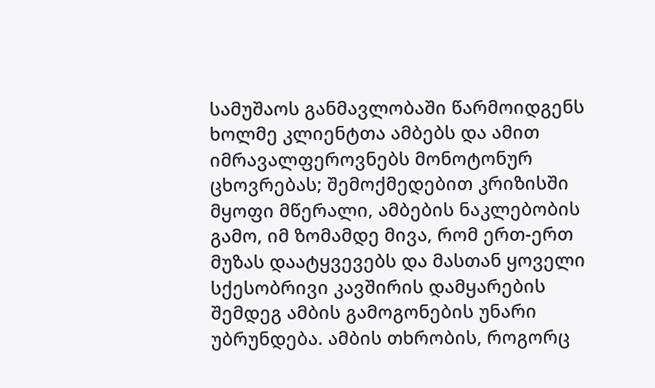სამუშაოს განმავლობაში წარმოიდგენს ხოლმე კლიენტთა ამბებს და ამით იმრავალფეროვნებს მონოტონურ ცხოვრებას; შემოქმედებით კრიზისში მყოფი მწერალი, ამბების ნაკლებობის გამო, იმ ზომამდე მივა, რომ ერთ-ერთ მუზას დაატყვევებს და მასთან ყოველი სქესობრივი კავშირის დამყარების შემდეგ ამბის გამოგონების უნარი უბრუნდება. ამბის თხრობის, როგორც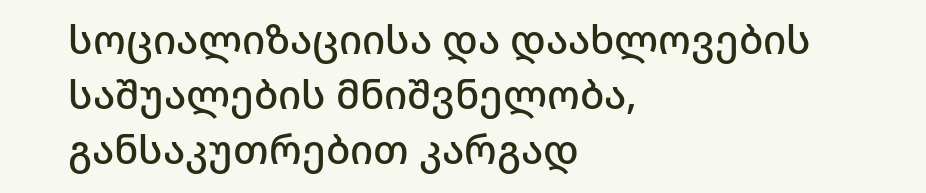სოციალიზაციისა და დაახლოვების საშუალების მნიშვნელობა, განსაკუთრებით კარგად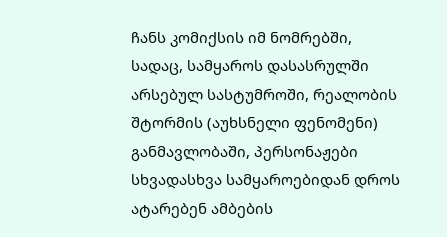ჩანს კომიქსის იმ ნომრებში, სადაც, სამყაროს დასასრულში არსებულ სასტუმროში, რეალობის შტორმის (აუხსნელი ფენომენი) განმავლობაში, პერსონაჟები სხვადასხვა სამყაროებიდან დროს ატარებენ ამბების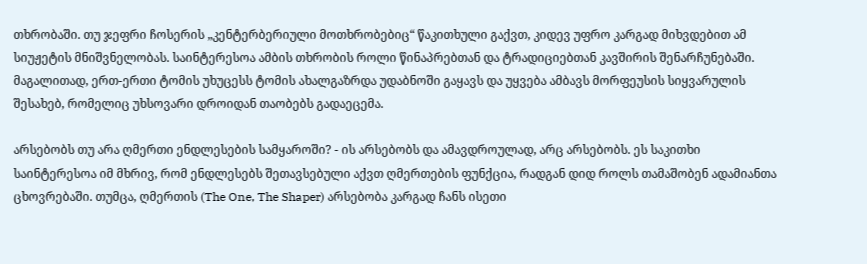თხრობაში. თუ ჯეფრი ჩოსერის „კენტერბერიული მოთხრობებიც“ წაკითხული გაქვთ, კიდევ უფრო კარგად მიხვდებით ამ სიუჟეტის მნიშვნელობას. საინტერესოა ამბის თხრობის როლი წინაპრებთან და ტრადიციებთან კავშირის შენარჩუნებაში. მაგალითად, ერთ-ერთი ტომის უხუცესს ტომის ახალგაზრდა უდაბნოში გაყავს და უყვება ამბავს მორფეუსის სიყვარულის შესახებ, რომელიც უხსოვარი დროიდან თაობებს გადაეცემა.

არსებობს თუ არა ღმერთი ენდლესების სამყაროში? - ის არსებობს და ამავდროულად, არც არსებობს. ეს საკითხი საინტერესოა იმ მხრივ, რომ ენდლესებს შეთავსებული აქვთ ღმერთების ფუნქცია, რადგან დიდ როლს თამაშობენ ადამიანთა ცხოვრებაში. თუმცა, ღმერთის (The One, The Shaper) არსებობა კარგად ჩანს ისეთი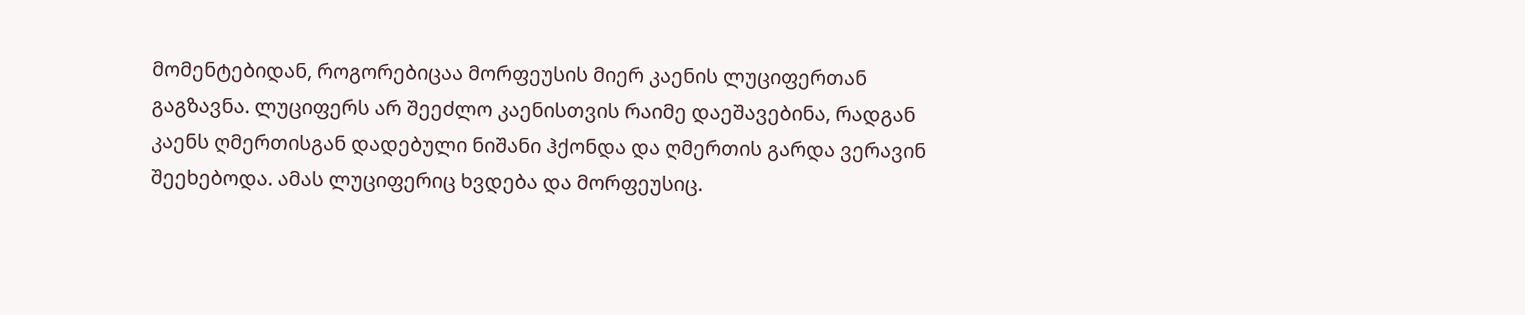მომენტებიდან, როგორებიცაა მორფეუსის მიერ კაენის ლუციფერთან გაგზავნა. ლუციფერს არ შეეძლო კაენისთვის რაიმე დაეშავებინა, რადგან კაენს ღმერთისგან დადებული ნიშანი ჰქონდა და ღმერთის გარდა ვერავინ შეეხებოდა. ამას ლუციფერიც ხვდება და მორფეუსიც.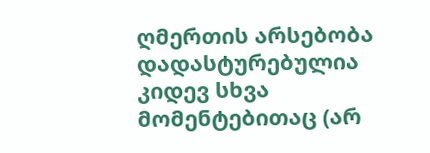ღმერთის არსებობა დადასტურებულია კიდევ სხვა მომენტებითაც (არ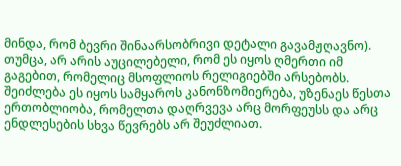მინდა, რომ ბევრი შინაარსობრივი დეტალი გავამჟღავნო). თუმცა, არ არის აუცილებელი, რომ ეს იყოს ღმერთი იმ გაგებით, რომელიც მსოფლიოს რელიგიებში არსებობს. შეიძლება ეს იყოს სამყაროს კანონზომიერება, უზენაეს წესთა ერთობლიობა, რომელთა დაღრვევა არც მორფეუსს და არც  ენდლესების სხვა წევრებს არ შეუძლიათ.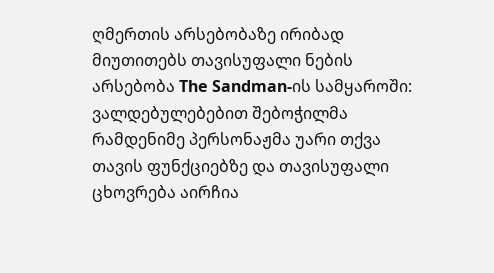ღმერთის არსებობაზე ირიბად მიუთითებს თავისუფალი ნების არსებობა The Sandman-ის სამყაროში: ვალდებულებებით შებოჭილმა რამდენიმე პერსონაჟმა უარი თქვა თავის ფუნქციებზე და თავისუფალი ცხოვრება აირჩია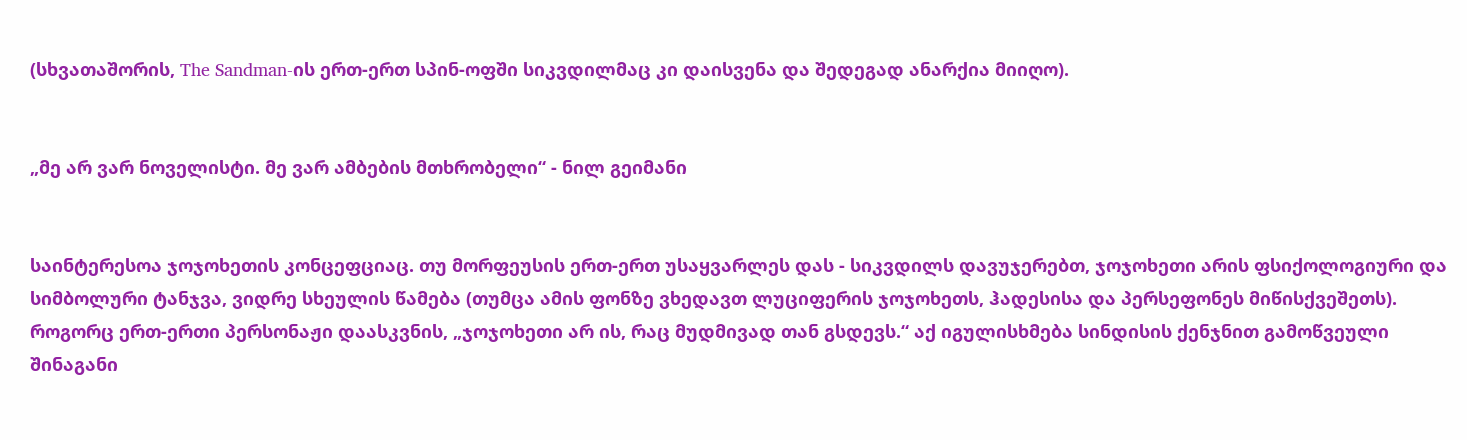(სხვათაშორის, The Sandman-ის ერთ-ერთ სპინ-ოფში სიკვდილმაც კი დაისვენა და შედეგად ანარქია მიიღო).


„მე არ ვარ ნოველისტი. მე ვარ ამბების მთხრობელი“ - ნილ გეიმანი


საინტერესოა ჯოჯოხეთის კონცეფციაც. თუ მორფეუსის ერთ-ერთ უსაყვარლეს დას - სიკვდილს დავუჯერებთ, ჯოჯოხეთი არის ფსიქოლოგიური და სიმბოლური ტანჯვა, ვიდრე სხეულის წამება (თუმცა ამის ფონზე ვხედავთ ლუციფერის ჯოჯოხეთს, ჰადესისა და პერსეფონეს მიწისქვეშეთს). როგორც ერთ-ერთი პერსონაჟი დაასკვნის, „ჯოჯოხეთი არ ის, რაც მუდმივად თან გსდევს.“ აქ იგულისხმება სინდისის ქენჯნით გამოწვეული შინაგანი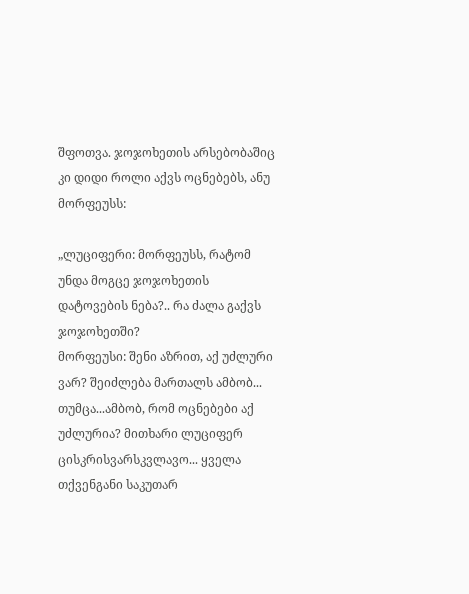შფოთვა. ჯოჯოხეთის არსებობაშიც კი დიდი როლი აქვს ოცნებებს, ანუ მორფეუსს:

„ლუციფერი: მორფეუსს, რატომ უნდა მოგცე ჯოჯოხეთის დატოვების ნება?.. რა ძალა გაქვს ჯოჯოხეთში?
მორფეუსი: შენი აზრით, აქ უძლური ვარ? შეიძლება მართალს ამბობ... თუმცა...ამბობ, რომ ოცნებები აქ უძლურია? მითხარი ლუციფერ ცისკრისვარსკვლავო... ყველა თქვენგანი საკუთარ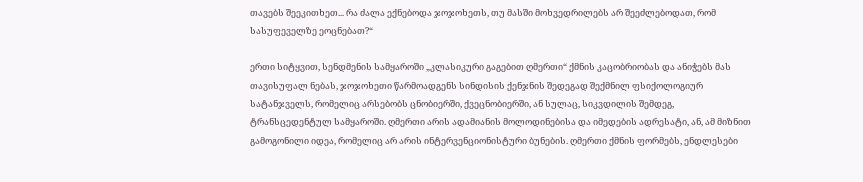თავებს შეეკითხეთ... რა ძალა ექნებოდა ჯოჯოხეთს, თუ მასში მოხვედრილებს არ შეეძლებოდათ, რომ სასუფეველზე ეოცნებათ?“

ერთი სიტყვით, სენდმენის სამყაროში „კლასიკური გაგებით ღმერთი“ ქმნის კაცობრიობას და ანიჭებს მას თავისუფალ ნებას, ჯოჯოხეთი წარმოადგენს სინდისის ქენჯნის შედეგად შექმნილ ფსიქოლოგიურ სატანჯველს, რომელიც არსებობს ცნობიერში, ქვეცნობიერში, ან სულაც, სიკვდილის შემდეგ, ტრანსცედენტულ სამყაროში. ღმერთი არის ადამიანის მოლოდინებისა და იმედების ადრესატი, ან, ამ მიზნით გამოგონილი იდეა, რომელიც არ არის ინტერვენციონისტური ბუნების. ღმერთი ქმნის ფორმებს, ენდლესები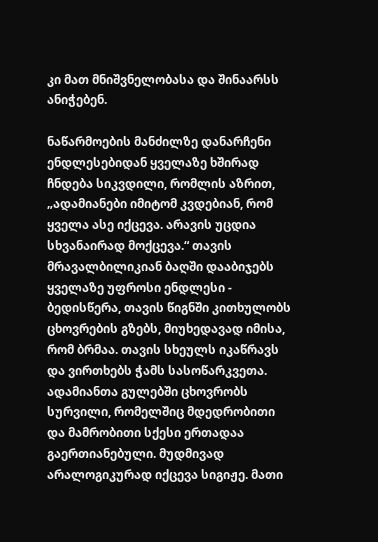კი მათ მნიშვნელობასა და შინაარსს ანიჭებენ.

ნაწარმოების მანძილზე დანარჩენი ენდლესებიდან ყველაზე ხშირად ჩნდება სიკვდილი, რომლის აზრით, „ადამიანები იმიტომ კვდებიან, რომ ყველა ასე იქცევა. არავის უცდია სხვანაირად მოქცევა.“ თავის მრავალბილიკიან ბაღში დააბიჯებს ყველაზე უფროსი ენდლესი - ბედისწერა, თავის წიგნში კითხულობს ცხოვრების გზებს, მიუხედავად იმისა, რომ ბრმაა. თავის სხეულს იკაწრავს და ვირთხებს ჭამს სასოწარკვეთა. ადამიანთა გულებში ცხოვრობს სურვილი, რომელშიც მდედრობითი და მამრობითი სქესი ერთადაა გაერთიანებული. მუდმივად არალოგიკურად იქცევა სიგიჟე. მათი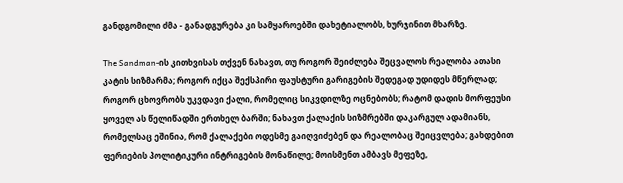განდგომილი ძმა - განადგურება კი სამყაროებში დახეტიალობს, ხურჯინით მხარზე.

The Sandman-ის კითხვისას თქვენ ნახავთ, თუ როგორ შეიძლება შეცვალოს რეალობა ათასი კატის სიზმარმა; როგორ იქცა შექსპირი ფაუსტური გარიგების შედეგად უდიდეს მწერლად; როგორ ცხოვრობს უკვდავი ქალი, რომელიც სიკვდილზე ოცნებობს; რატომ დადის მორფეუსი ყოველ ას წელიწადში ერთხელ ბარში; ნახავთ ქალაქის სიზმრებში დაკარგულ ადამიანს, რომელსაც ეშინია, რომ ქალაქები ოდესმე გაიღვიძებენ და რეალობაც შეიცვლება; გახდებით ფერიების პოლიტიკური ინტრიგების მონაწილე; მოისმენთ ამბავს მეფეზე,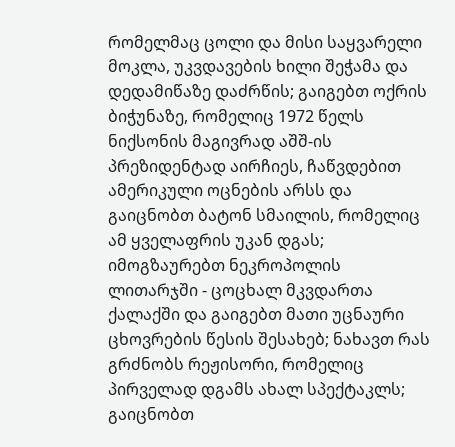რომელმაც ცოლი და მისი საყვარელი მოკლა, უკვდავების ხილი შეჭამა და დედამიწაზე დაძრწის; გაიგებთ ოქრის ბიჭუნაზე, რომელიც 1972 წელს ნიქსონის მაგივრად აშშ-ის პრეზიდენტად აირჩიეს, ჩაწვდებით ამერიკული ოცნების არსს და გაიცნობთ ბატონ სმაილის, რომელიც ამ ყველაფრის უკან დგას; იმოგზაურებთ ნეკროპოლის ლითარჯში - ცოცხალ მკვდართა ქალაქში და გაიგებთ მათი უცნაური ცხოვრების წესის შესახებ; ნახავთ რას გრძნობს რეჟისორი, რომელიც პირველად დგამს ახალ სპექტაკლს; გაიცნობთ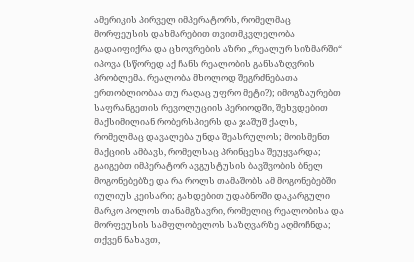ამერიკის პირველ იმპერატორს, რომელმაც მორფეუსის დახმარებით თვითმკვლელობა გადაიფიქრა და ცხოვრების აზრი „რეალურ სიზმარში“ იპოვა (სწორედ აქ ჩანს რეალობის განსაზღვრის პრობლემა. რეალობა მხოლოდ შეგრძნებათა ერთობლიობაა თუ რაღაც უფრო მეტი?); იმოგზაურებთ საფრანგეთის რევოლუციის პერიოდში, შეხვდებით მაქსიმილიან რობერსპიერს და ჯაშუშ ქალს, რომელმაც დავალება უნდა შეასრულოს; მოისმენთ მაქციის ამბავს, რომელსაც პრინცესა შეუყვარდა; გაიგებთ იმპერატორ ავგუსტუსის ბავშვობის ბნელ მოგონებებზე და რა როლს თამაშობს ამ მოგონებებში იულიუს კეისარი; გახდებით უდაბნოში დაკარგული მარკო პოლოს თანამგზავრი, რომელიც რეალობისა და მორფეუსის სამფლობელოს საზღვარზე აღმოჩნდა; თქვენ ნახავთ,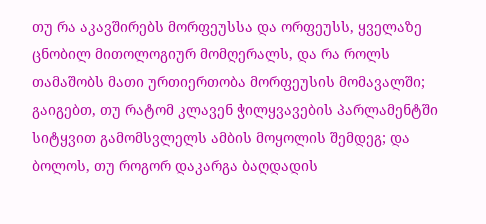თუ რა აკავშირებს მორფეუსსა და ორფეუსს, ყველაზე ცნობილ მითოლოგიურ მომღერალს, და რა როლს თამაშობს მათი ურთიერთობა მორფეუსის მომავალში; გაიგებთ, თუ რატომ კლავენ ჭილყვავების პარლამენტში სიტყვით გამომსვლელს ამბის მოყოლის შემდეგ; და ბოლოს, თუ როგორ დაკარგა ბაღდადის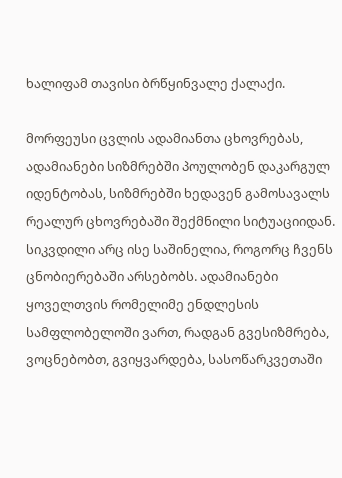ხალიფამ თავისი ბრწყინვალე ქალაქი.

მორფეუსი ცვლის ადამიანთა ცხოვრებას, ადამიანები სიზმრებში პოულობენ დაკარგულ იდენტობას, სიზმრებში ხედავენ გამოსავალს რეალურ ცხოვრებაში შექმნილი სიტუაციიდან. სიკვდილი არც ისე საშინელია, როგორც ჩვენს ცნობიერებაში არსებობს. ადამიანები ყოველთვის რომელიმე ენდლესის სამფლობელოში ვართ, რადგან გვესიზმრება, ვოცნებობთ, გვიყვარდება, სასოწარკვეთაში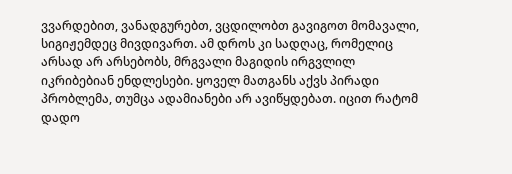ვვარდებით, ვანადგურებთ, ვცდილობთ გავიგოთ მომავალი, სიგიჟემდეც მივდივართ. ამ დროს კი სადღაც, რომელიც არსად არ არსებობს, მრგვალი მაგიდის ირგვლილ იკრიბებიან ენდლესები. ყოველ მათგანს აქვს პირადი პრობლემა, თუმცა ადამიანები არ ავიწყდებათ. იცით რატომ დადო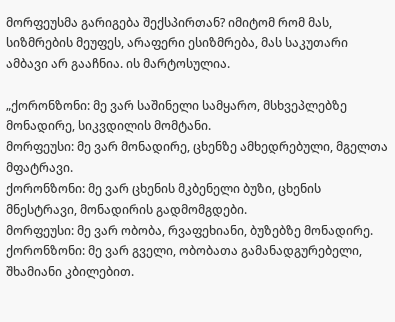მორფეუსმა გარიგება შექსპირთან? იმიტომ რომ მას, სიზმრების მეუფეს, არაფერი ესიზმრება, მას საკუთარი ამბავი არ გააჩნია. ის მარტოსულია.

„ქორონზონი: მე ვარ საშინელი სამყარო, მსხვეპლებზე მონადირე, სიკვდილის მომტანი.
მორფეუსი: მე ვარ მონადირე, ცხენზე ამხედრებული, მგელთა მფატრავი.
ქორონზონი: მე ვარ ცხენის მკბენელი ბუზი, ცხენის მნესტრავი, მონადირის გადმომგდები.
მორფეუსი: მე ვარ ობობა, რვაფეხიანი, ბუზებზე მონადირე.
ქორონზონი: მე ვარ გველი, ობობათა გამანადგურებელი, შხამიანი კბილებით.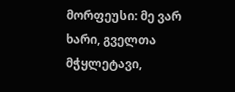მორფეუსი: მე ვარ ხარი, გველთა მჭყლეტავი,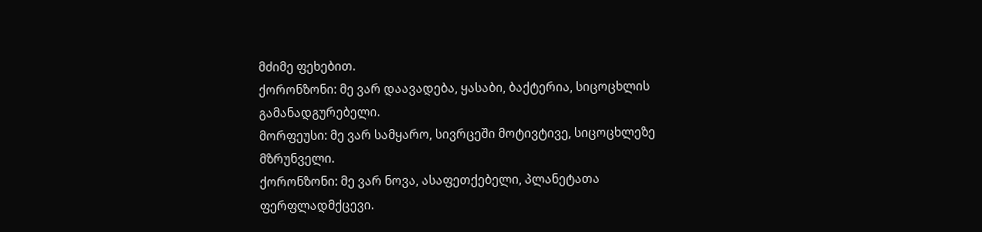მძიმე ფეხებით.
ქორონზონი: მე ვარ დაავადება, ყასაბი, ბაქტერია, სიცოცხლის გამანადგურებელი.
მორფეუსი: მე ვარ სამყარო, სივრცეში მოტივტივე, სიცოცხლეზე მზრუნველი.
ქორონზონი: მე ვარ ნოვა, ასაფეთქებელი, პლანეტათა ფერფლადმქცევი.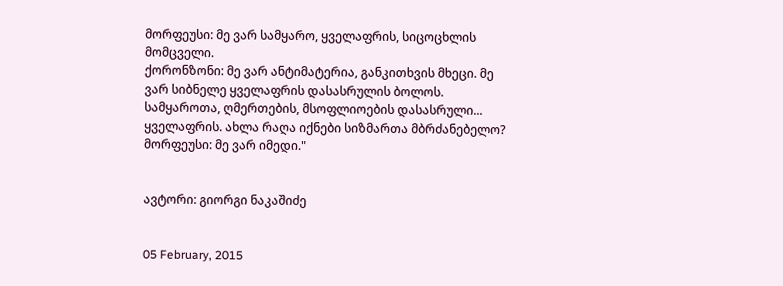მორფეუსი: მე ვარ სამყარო, ყველაფრის, სიცოცხლის მომცველი.
ქორონზონი: მე ვარ ანტიმატერია, განკითხვის მხეცი. მე ვარ სიბნელე ყველაფრის დასასრულის ბოლოს. სამყაროთა, ღმერთების, მსოფლიოების დასასრული... ყველაფრის. ახლა რაღა იქნები სიზმართა მბრძანებელო?
მორფეუსი: მე ვარ იმედი."


ავტორი: გიორგი ნაკაშიძე


05 February, 2015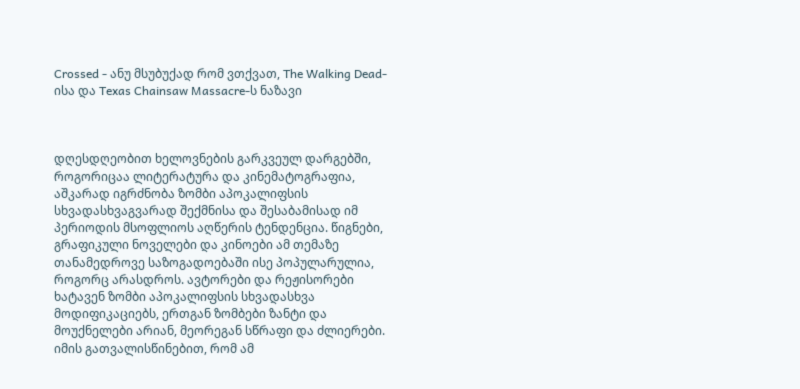Crossed - ანუ მსუბუქად რომ ვთქვათ, The Walking Dead-ისა და Texas Chainsaw Massacre-ს ნაზავი



დღესდღეობით ხელოვნების გარკვეულ დარგებში, როგორიცაა ლიტერატურა და კინემატოგრაფია, აშკარად იგრძნობა ზომბი აპოკალიფსის სხვადასხვაგვარად შექმნისა და შესაბამისად იმ პერიოდის მსოფლიოს აღწერის ტენდენცია. წიგნები, გრაფიკული ნოველები და კინოები ამ თემაზე თანამედროვე საზოგადოებაში ისე პოპულარულია, როგორც არასდროს. ავტორები და რეჟისორები ხატავენ ზომბი აპოკალიფსის სხვადასხვა მოდიფიკაციებს, ერთგან ზომბები ზანტი და მოუქნელები არიან, მეორეგან სწრაფი და ძლიერები. იმის გათვალისწინებით, რომ ამ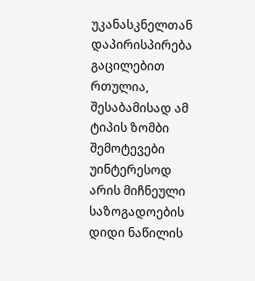უკანასკნელთან დაპირისპირება გაცილებით რთულია, შესაბამისად ამ ტიპის ზომბი შემოტევები უინტერესოდ არის მიჩნეული საზოგადოების დიდი ნაწილის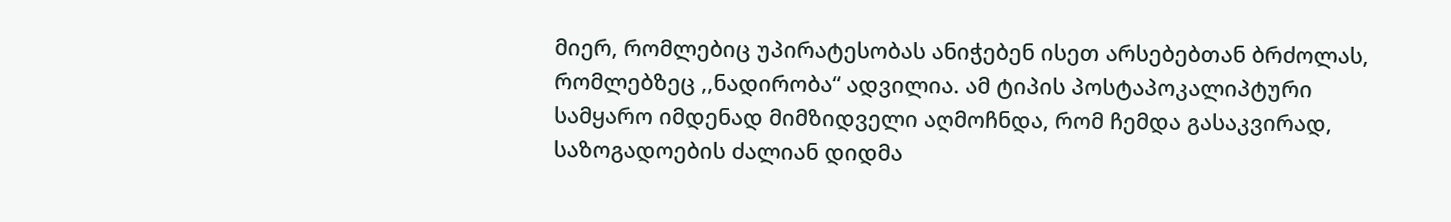მიერ, რომლებიც უპირატესობას ანიჭებენ ისეთ არსებებთან ბრძოლას, რომლებზეც ,,ნადირობა“ ადვილია. ამ ტიპის პოსტაპოკალიპტური სამყარო იმდენად მიმზიდველი აღმოჩნდა, რომ ჩემდა გასაკვირად, საზოგადოების ძალიან დიდმა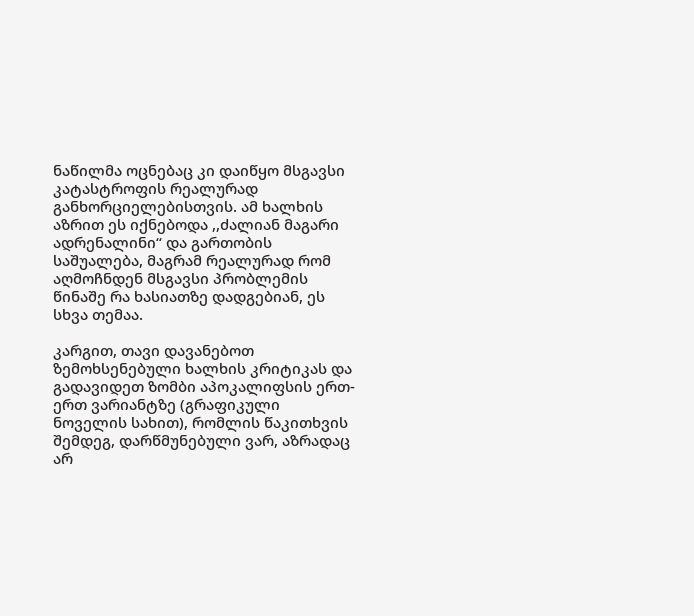ნაწილმა ოცნებაც კი დაიწყო მსგავსი კატასტროფის რეალურად განხორციელებისთვის. ამ ხალხის აზრით ეს იქნებოდა ,,ძალიან მაგარი ადრენალინი“ და გართობის საშუალება, მაგრამ რეალურად რომ აღმოჩნდენ მსგავსი პრობლემის წინაშე რა ხასიათზე დადგებიან, ეს სხვა თემაა.

კარგით, თავი დავანებოთ ზემოხსენებული ხალხის კრიტიკას და გადავიდეთ ზომბი აპოკალიფსის ერთ-ერთ ვარიანტზე (გრაფიკული ნოველის სახით), რომლის წაკითხვის შემდეგ, დარწმუნებული ვარ, აზრადაც არ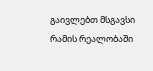გაივლებთ მსგავსი რამის რეალობაში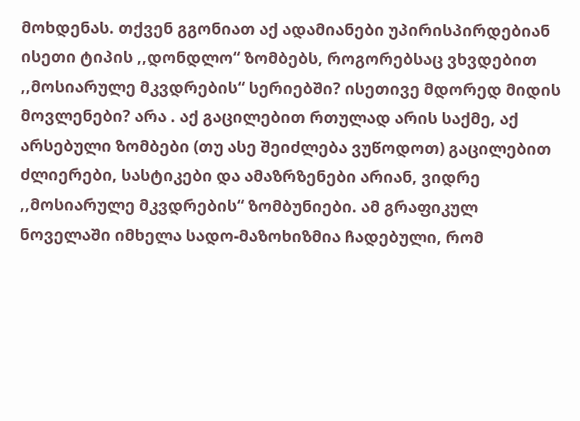მოხდენას. თქვენ გგონიათ აქ ადამიანები უპირისპირდებიან ისეთი ტიპის ,,დონდლო“ ზომბებს, როგორებსაც ვხვდებით ,,მოსიარულე მკვდრების“ სერიებში? ისეთივე მდორედ მიდის მოვლენები? არა . აქ გაცილებით რთულად არის საქმე, აქ არსებული ზომბები (თუ ასე შეიძლება ვუწოდოთ) გაცილებით ძლიერები, სასტიკები და ამაზრზენები არიან, ვიდრე ,,მოსიარულე მკვდრების“ ზომბუნიები. ამ გრაფიკულ ნოველაში იმხელა სადო-მაზოხიზმია ჩადებული, რომ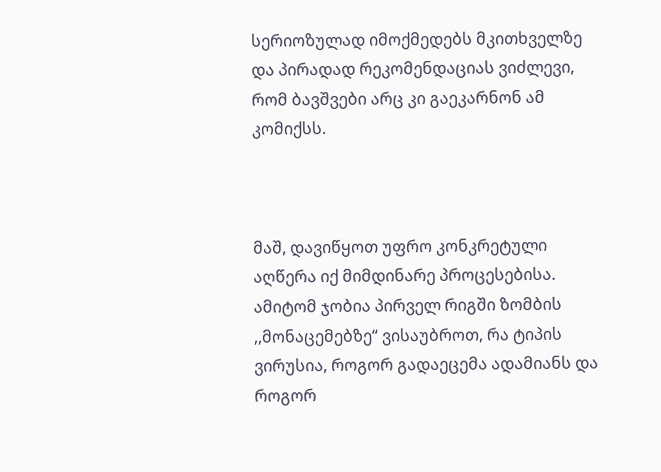სერიოზულად იმოქმედებს მკითხველზე და პირადად რეკომენდაციას ვიძლევი, რომ ბავშვები არც კი გაეკარნონ ამ კომიქსს.



მაშ, დავიწყოთ უფრო კონკრეტული აღწერა იქ მიმდინარე პროცესებისა. ამიტომ ჯობია პირველ რიგში ზომბის ,,მონაცემებზე“ ვისაუბროთ, რა ტიპის ვირუსია, როგორ გადაეცემა ადამიანს და როგორ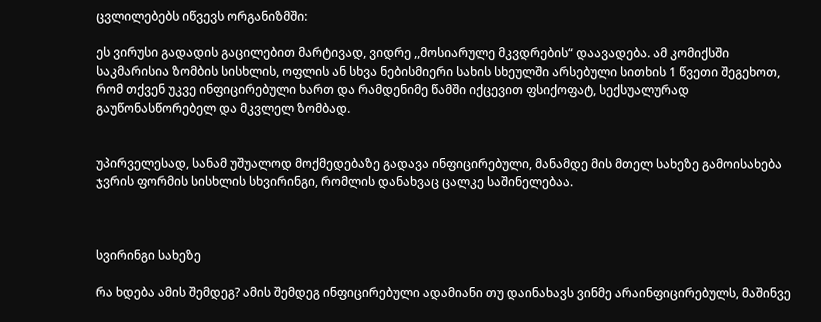ცვლილებებს იწვევს ორგანიზმში:

ეს ვირუსი გადადის გაცილებით მარტივად, ვიდრე ,,მოსიარულე მკვდრების“ დაავადება. ამ კომიქსში საკმარისია ზომბის სისხლის, ოფლის ან სხვა ნებისმიერი სახის სხეულში არსებული სითხის 1 წვეთი შეგეხოთ, რომ თქვენ უკვე ინფიცირებული ხართ და რამდენიმე წამში იქცევით ფსიქოფატ, სექსუალურად გაუწონასწორებელ და მკვლელ ზომბად.


უპირველესად, სანამ უშუალოდ მოქმედებაზე გადავა ინფიცირებული, მანამდე მის მთელ სახეზე გამოისახება ჯვრის ფორმის სისხლის სხვირინგი, რომლის დანახვაც ცალკე საშინელებაა.



სვირინგი სახეზე

რა ხდება ამის შემდეგ? ამის შემდეგ ინფიცირებული ადამიანი თუ დაინახავს ვინმე არაინფიცირებულს, მაშინვე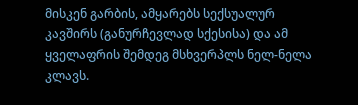მისკენ გარბის, ამყარებს სექსუალურ კავშირს (განურჩევლად სქესისა) და ამ ყველაფრის შემდეგ მსხვერპლს ნელ-ნელა კლავს.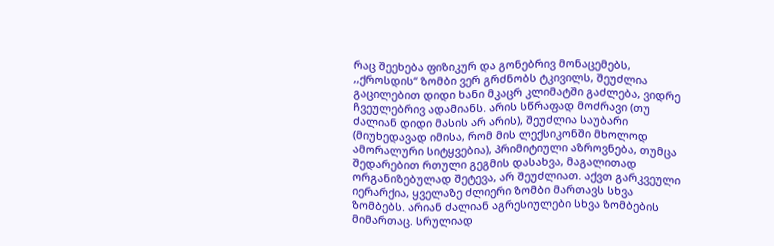რაც შეეხება ფიზიკურ და გონებრივ მონაცემებს, ,,ქროსდის“ ზომბი ვერ გრძნობს ტკივილს, შეუძლია გაცილებით დიდი ხანი მკაცრ კლიმატში გაძლება, ვიდრე ჩვეულებრივ ადამიანს. არის სწრაფად მოძრავი (თუ ძალიან დიდი მასის არ არის), შეუძლია საუბარი (მიუხედავად იმისა, რომ მის ლექსიკონში მხოლოდ ამორალური სიტყვებია), პრიმიტიული აზროვნება, თუმცა შედარებით რთული გეგმის დასახვა, მაგალითად ორგანიზებულად შეტევა, არ შეუძლიათ. აქვთ გარკვეული იერარქია, ყველაზე ძლიერი ზომბი მართავს სხვა ზომბებს. არიან ძალიან აგრესიულები სხვა ზომბების მიმართაც. სრულიად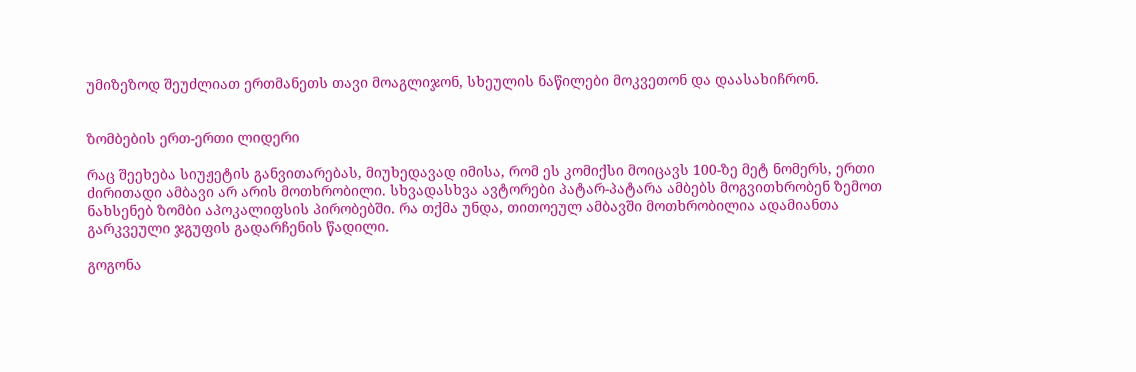უმიზეზოდ შეუძლიათ ერთმანეთს თავი მოაგლიჯონ, სხეულის ნაწილები მოკვეთონ და დაასახიჩრონ.


ზომბების ერთ-ერთი ლიდერი

რაც შეეხება სიუჟეტის განვითარებას, მიუხედავად იმისა, რომ ეს კომიქსი მოიცავს 100-ზე მეტ ნომერს, ერთი ძირითადი ამბავი არ არის მოთხრობილი. სხვადასხვა ავტორები პატარ-პატარა ამბებს მოგვითხრობენ ზემოთ ნახსენებ ზომბი აპოკალიფსის პირობებში. რა თქმა უნდა, თითოეულ ამბავში მოთხრობილია ადამიანთა გარკვეული ჯგუფის გადარჩენის წადილი.

გოგონა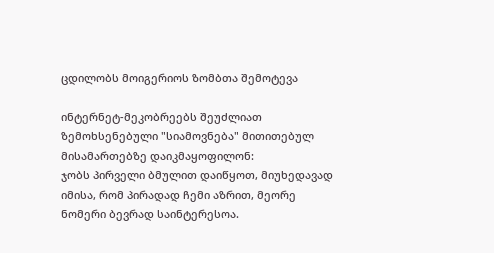ცდილობს მოიგერიოს ზომბთა შემოტევა

ინტერნეტ-მეკობრეებს შეუძლიათ ზემოხსენებული "სიამოვნება" მითითებულ მისამართებზე დაიკმაყოფილონ:
ჯობს პირველი ბმულით დაიწყოთ, მიუხედავად იმისა, რომ პირადად ჩემი აზრით, მეორე ნომერი ბევრად საინტერესოა.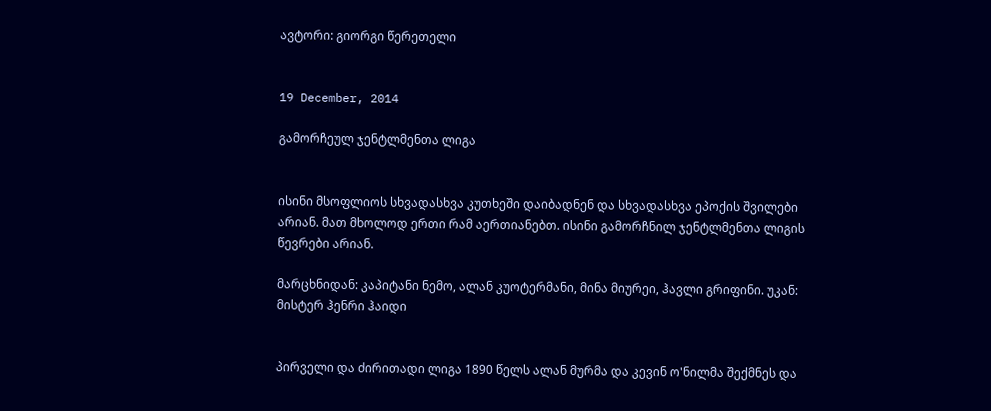ავტორი: გიორგი წერეთელი


19 December, 2014

გამორჩეულ ჯენტლმენთა ლიგა


ისინი მსოფლიოს სხვადასხვა კუთხეში დაიბადნენ და სხვადასხვა ეპოქის შვილები არიან. მათ მხოლოდ ერთი რამ აერთიანებთ. ისინი გამორჩნილ ჯენტლმენთა ლიგის წევრები არიან.

მარცხნიდან: კაპიტანი ნემო, ალან კუოტერმანი, მინა მიურეი, ჰავლი გრიფინი. უკან: მისტერ ჰენრი ჰაიდი


პირველი და ძირითადი ლიგა 1890 წელს ალან მურმა და კევინ ო'ნილმა შექმნეს და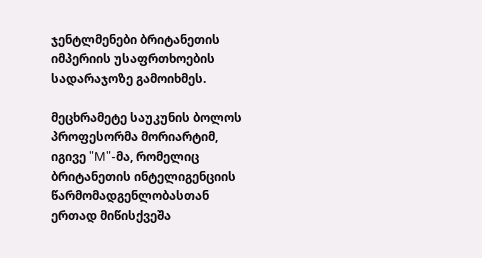ჯენტლმენები ბრიტანეთის იმპერიის უსაფრთხოების სადარაჯოზე გამოიხმეს.

მეცხრამეტე საუკუნის ბოლოს პროფესორმა მორიარტიმ, იგივე "M"-მა, რომელიც ბრიტანეთის ინტელიგენციის წარმომადგენლობასთან ერთად მიწისქვეშა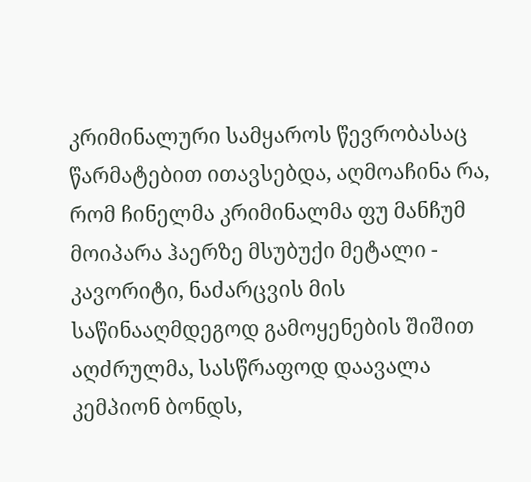კრიმინალური სამყაროს წევრობასაც წარმატებით ითავსებდა, აღმოაჩინა რა, რომ ჩინელმა კრიმინალმა ფუ მანჩუმ მოიპარა ჰაერზე მსუბუქი მეტალი - კავორიტი, ნაძარცვის მის საწინააღმდეგოდ გამოყენების შიშით აღძრულმა, სასწრაფოდ დაავალა კემპიონ ბონდს,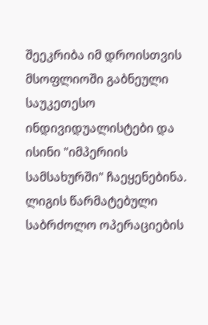შეეკრიბა იმ დროისთვის მსოფლიოში გაბნეული საუკეთესო ინდივიდუალისტები და ისინი "იმპერიის სამსახურში" ჩაეყენებინა.
ლიგის წარმატებული საბრძოლო ოპერაციების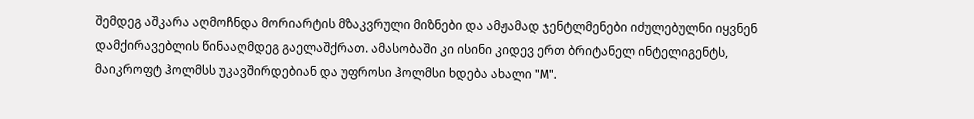შემდეგ აშკარა აღმოჩნდა მორიარტის მზაკვრული მიზნები და ამჟამად ჯენტლმენები იძულებულნი იყვნენ დამქირავებლის წინააღმდეგ გაელაშქრათ. ამასობაში კი ისინი კიდევ ერთ ბრიტანელ ინტელიგენტს, მაიკროფტ ჰოლმსს უკავშირდებიან და უფროსი ჰოლმსი ხდება ახალი "M".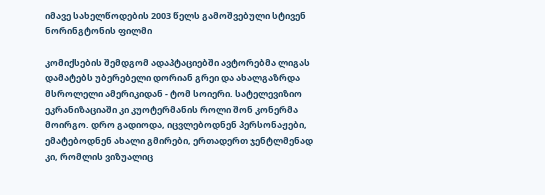იმავე სახელწოდების 2003 წელს გამოშვებული სტივენ ნორინგტონის ფილმი

კომიქსების შემდგომ ადაპტაციებში ავტორებმა ლიგას დამატებს უბერებელი დორიან გრეი და ახალგაზრდა მსროლელი ამერიკიდან - ტომ სოიერი. სატელევიზიო ეკრანიზაციაში კი კუოტერმანის როლი შონ კონერმა მოირგო. დრო გადიოდა, იცვლებოდნენ პერსონაჟები, ემატებოდნენ ახალი გმირები, ერთადერთ ჯენტლმენად კი, რომლის ვიზუალიც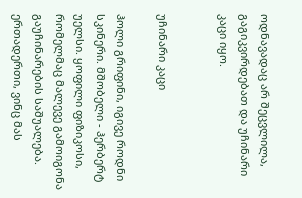ოდნავადაც არ შეცვლილა, გაგიკვირდებათ და უჩინარი კაცი იყო.


უჩინარი კაცი

ჰოლი გრიფინი, იგივე როდნი სკინერი. მშობელი - ჰერბერტ უელსი. ყოფილი ფიზიკოსი, რომელმაც მალევე გამოიგონა გაუჩინარების საშუალება. ერთადერთი, ვინც მას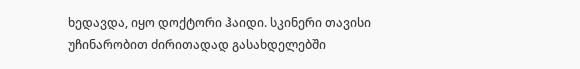ხედავდა, იყო დოქტორი ჰაიდი. სკინერი თავისი უჩინარობით ძირითადად გასახდელებში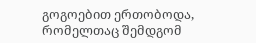გოგოებით ერთობოდა, რომელთაც შემდგომ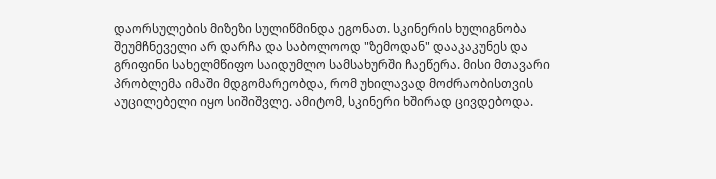დაორსულების მიზეზი სულიწმინდა ეგონათ. სკინერის ხულიგნობა შეუმჩნეველი არ დარჩა და საბოლოოდ "ზემოდან" დააკაკუნეს და გრიფინი სახელმწიფო საიდუმლო სამსახურში ჩაეწერა. მისი მთავარი პრობლემა იმაში მდგომარეობდა, რომ უხილავად მოძრაობისთვის აუცილებელი იყო სიშიშვლე. ამიტომ, სკინერი ხშირად ცივდებოდა.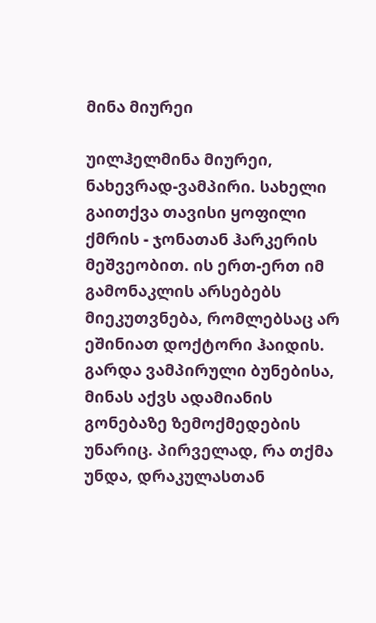მინა მიურეი

უილჰელმინა მიურეი, ნახევრად-ვამპირი. სახელი გაითქვა თავისი ყოფილი ქმრის - ჯონათან ჰარკერის მეშვეობით. ის ერთ-ერთ იმ გამონაკლის არსებებს მიეკუთვნება, რომლებსაც არ ეშინიათ დოქტორი ჰაიდის. გარდა ვამპირული ბუნებისა, მინას აქვს ადამიანის გონებაზე ზემოქმედების უნარიც. პირველად, რა თქმა უნდა, დრაკულასთან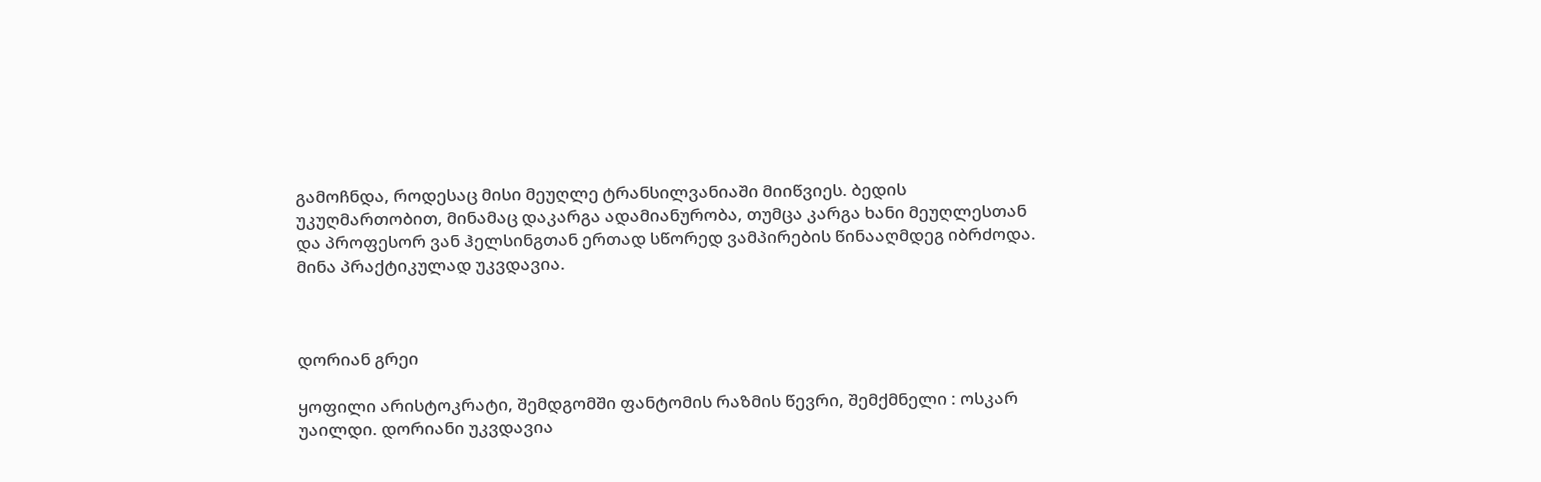გამოჩნდა, როდესაც მისი მეუღლე ტრანსილვანიაში მიიწვიეს. ბედის უკუღმართობით, მინამაც დაკარგა ადამიანურობა, თუმცა კარგა ხანი მეუღლესთან და პროფესორ ვან ჰელსინგთან ერთად სწორედ ვამპირების წინააღმდეგ იბრძოდა. მინა პრაქტიკულად უკვდავია.



დორიან გრეი

ყოფილი არისტოკრატი, შემდგომში ფანტომის რაზმის წევრი, შემქმნელი : ოსკარ უაილდი. დორიანი უკვდავია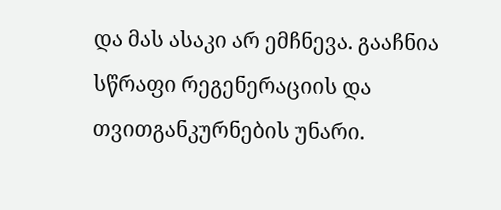და მას ასაკი არ ემჩნევა. გააჩნია სწრაფი რეგენერაციის და თვითგანკურნების უნარი.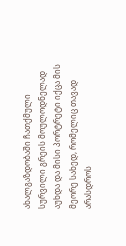ახალგაზდობაში ჩათქმული სურვილი გრეის მოულოდნელად აუხდა და მისი პორტრეტი იქცა მის მეორე სახედ, რომელიც თავად არასდროს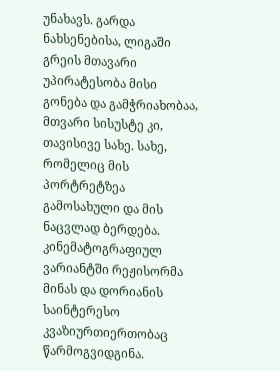უნახავს. გარდა ნახსენებისა, ლიგაში გრეის მთავარი უპირატესობა მისი გონება და გამჭრიახობაა, მთვარი სისუსტე კი, თავისივე სახე. სახე, რომელიც მის პორტრეტზეა გამოსახული და მის ნაცვლად ბერდება. კინემატოგრაფიულ ვარიანტში რეჟისორმა მინას და დორიანის საინტერესო კვაზიურთიერთობაც წარმოგვიდგინა.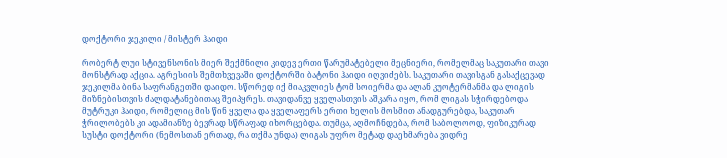დოქტორი ჯეკილი / მისტერ ჰაიდი

რობერტ ლუი სტივენსონის მიერ შექმნილი კიდევ ერთი წარუმატებელი მეცნიერი, რომელმაც საკუთარი თავი მონსტრად აქცია. აგრესიის შემთხვევაში დოქტორში ბატონი ჰაიდი იღვიძებს. საკუთარი თავისგან გასაქცევად ჯეკილმა ბინა საფრანგეთში დაიდო. სწორედ იქ მიაკვლიეს ტომ სოიერმა და ალან კუოტერმანმა და ლიგის მიზნებისთვის ძალდატანებითაც შეიპყრეს. თავიდანვე ყველასთვის აშკარა იყო, რომ ლიგას სჭირდებოდა მუტრუკი ჰაიდი, რომელიც მის წინ ყველა და ყველაფერს ერთი ხელის მოსმით ანადგურებდა, საკუთარ ჭრილობებს კი ადამიანზე ბევრად სწრაფად იხორცებდა. თუმცა, აღმოჩნდება, რომ საბოლოოდ, ფიზიკურად სუსტი დოქტორი (ნემოსთან ერთად, რა თქმა უნდა) ლიგას უფრო მეტად დაეხმარება ვიდრე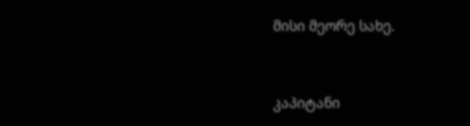მისი მეორე სახე.



კაპიტანი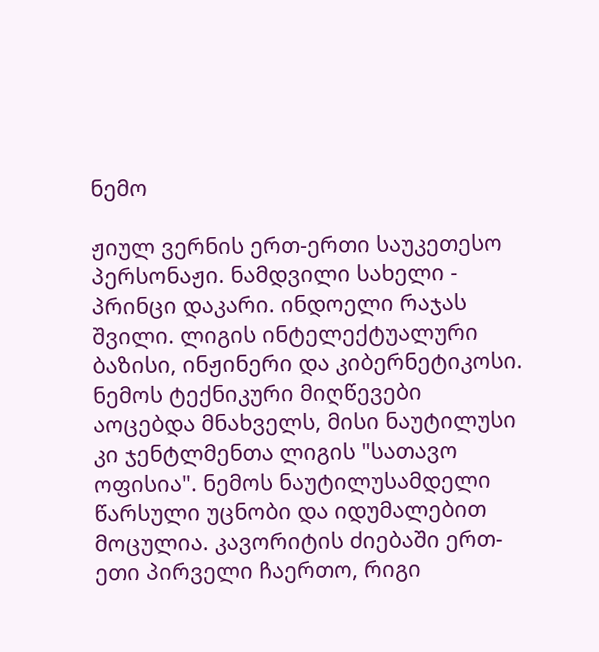ნემო

ჟიულ ვერნის ერთ-ერთი საუკეთესო პერსონაჟი. ნამდვილი სახელი - პრინცი დაკარი. ინდოელი რაჯას შვილი. ლიგის ინტელექტუალური ბაზისი, ინჟინერი და კიბერნეტიკოსი. ნემოს ტექნიკური მიღწევები აოცებდა მნახველს, მისი ნაუტილუსი კი ჯენტლმენთა ლიგის "სათავო ოფისია". ნემოს ნაუტილუსამდელი წარსული უცნობი და იდუმალებით მოცულია. კავორიტის ძიებაში ერთ-ეთი პირველი ჩაერთო, რიგი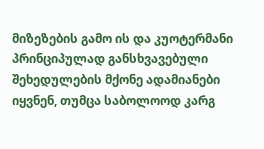მიზეზების გამო ის და კუოტერმანი პრინციპულად განსხვავებული შეხედულების მქონე ადამიანები იყვნენ, თუმცა საბოლოოდ კარგ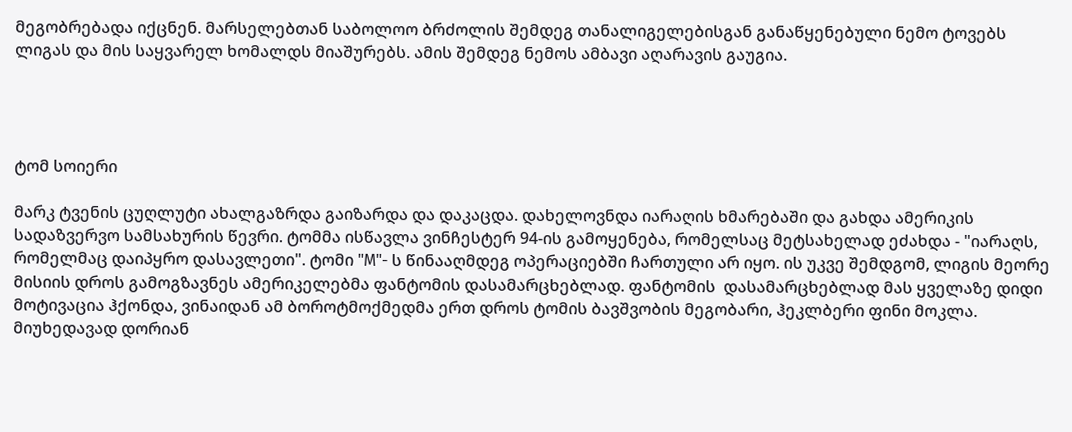მეგობრებადა იქცნენ. მარსელებთან საბოლოო ბრძოლის შემდეგ თანალიგელებისგან განაწყენებული ნემო ტოვებს ლიგას და მის საყვარელ ხომალდს მიაშურებს. ამის შემდეგ ნემოს ამბავი აღარავის გაუგია.




ტომ სოიერი

მარკ ტვენის ცუღლუტი ახალგაზრდა გაიზარდა და დაკაცდა. დახელოვნდა იარაღის ხმარებაში და გახდა ამერიკის სადაზვერვო სამსახურის წევრი. ტომმა ისწავლა ვინჩესტერ 94-ის გამოყენება, რომელსაც მეტსახელად ეძახდა - "იარაღს, რომელმაც დაიპყრო დასავლეთი". ტომი "M"- ს წინააღმდეგ ოპერაციებში ჩართული არ იყო. ის უკვე შემდგომ, ლიგის მეორე მისიის დროს გამოგზავნეს ამერიკელებმა ფანტომის დასამარცხებლად. ფანტომის  დასამარცხებლად მას ყველაზე დიდი მოტივაცია ჰქონდა, ვინაიდან ამ ბოროტმოქმედმა ერთ დროს ტომის ბავშვობის მეგობარი, ჰეკლბერი ფინი მოკლა. მიუხედავად დორიან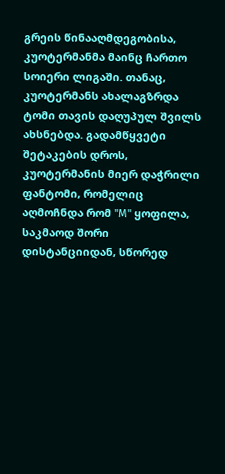გრეის წინააღმდეგობისა, კუოტერმანმა მაინც ჩართო სოიერი ლიგაში. თანაც, კუოტერმანს ახალაგზრდა ტომი თავის დაღუპულ შვილს ახსნებდა. გადამწყვეტი შეტაკების დროს, კუოტერმანის მიერ დაჭრილი ფანტომი, რომელიც აღმოჩნდა რომ "M" ყოფილა, საკმაოდ შორი დისტანციიდან, სწორედ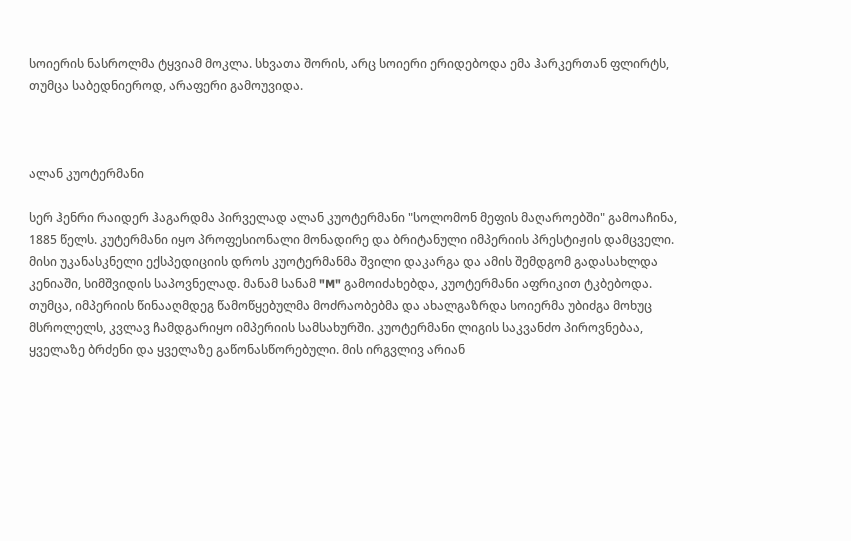სოიერის ნასროლმა ტყვიამ მოკლა. სხვათა შორის, არც სოიერი ერიდებოდა ემა ჰარკერთან ფლირტს, თუმცა საბედნიეროდ, არაფერი გამოუვიდა.



ალან კუოტერმანი

სერ ჰენრი რაიდერ ჰაგარდმა პირველად ალან კუოტერმანი "სოლომონ მეფის მაღაროებში" გამოაჩინა, 1885 წელს. კუტერმანი იყო პროფესიონალი მონადირე და ბრიტანული იმპერიის პრესტიჟის დამცველი. მისი უკანასკნელი ექსპედიციის დროს კუოტერმანმა შვილი დაკარგა და ამის შემდგომ გადასახლდა კენიაში, სიმშვიდის საპოვნელად. მანამ სანამ "M" გამოიძახებდა, კუოტერმანი აფრიკით ტკბებოდა. თუმცა, იმპერიის წინააღმდეგ წამოწყებულმა მოძრაობებმა და ახალგაზრდა სოიერმა უბიძგა მოხუც მსროლელს, კვლავ ჩამდგარიყო იმპერიის სამსახურში. კუოტერმანი ლიგის საკვანძო პიროვნებაა, ყველაზე ბრძენი და ყველაზე გაწონასწორებული. მის ირგვლივ არიან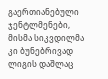გაერთიანებული ჯენტლმენები, მისმა სიკვდილმა კი ბუნებრივად ლიგის დაშლაც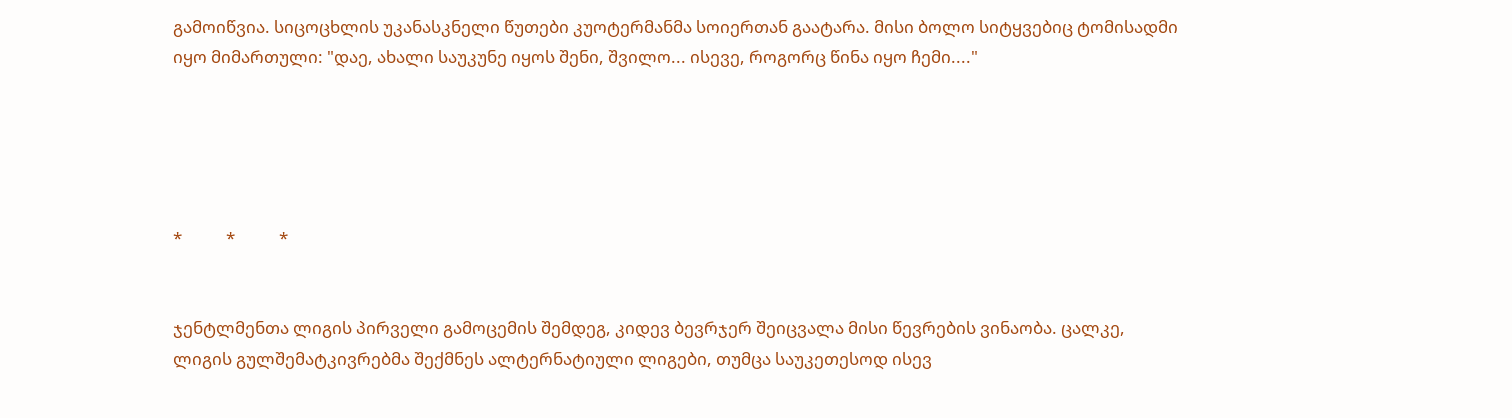გამოიწვია. სიცოცხლის უკანასკნელი წუთები კუოტერმანმა სოიერთან გაატარა. მისი ბოლო სიტყვებიც ტომისადმი იყო მიმართული: "დაე, ახალი საუკუნე იყოს შენი, შვილო... ისევე, როგორც წინა იყო ჩემი...."





*           *           *


ჯენტლმენთა ლიგის პირველი გამოცემის შემდეგ, კიდევ ბევრჯერ შეიცვალა მისი წევრების ვინაობა. ცალკე, ლიგის გულშემატკივრებმა შექმნეს ალტერნატიული ლიგები, თუმცა საუკეთესოდ ისევ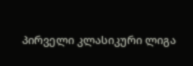პირველი კლასიკური ლიგა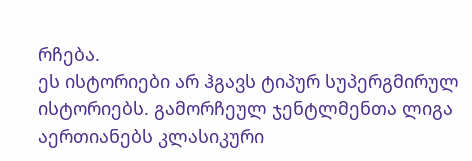რჩება.
ეს ისტორიები არ ჰგავს ტიპურ სუპერგმირულ ისტორიებს. გამორჩეულ ჯენტლმენთა ლიგა აერთიანებს კლასიკური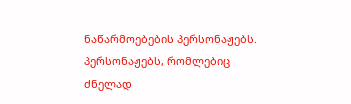ნაწარმოებების პერსონაჟებს. პერსონაჟებს, რომლებიც ძნელად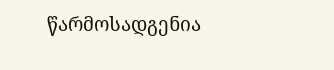წარმოსადგენია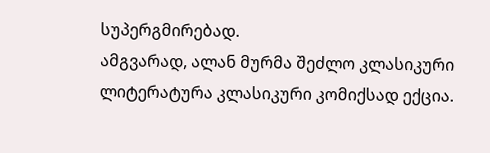სუპერგმირებად.
ამგვარად, ალან მურმა შეძლო კლასიკური ლიტერატურა კლასიკური კომიქსად ექცია.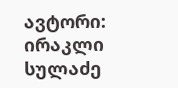ავტორი: ირაკლი სულაძე